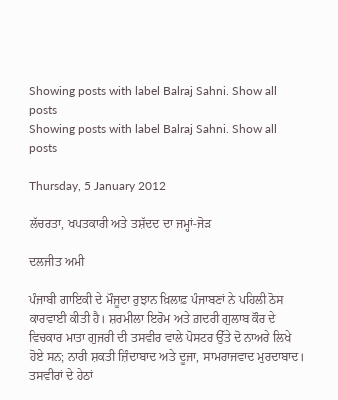Showing posts with label Balraj Sahni. Show all posts
Showing posts with label Balraj Sahni. Show all posts

Thursday, 5 January 2012

ਲੱਚਰਤਾ, ਖਪਤਕਾਰੀ ਅਤੇ ਤਸ਼ੱਦਦ ਦਾ ਜਮ੍ਹਾਂ-ਜੋੜ

ਦਲਜੀਤ ਅਮੀ

ਪੰਜਾਬੀ ਗਾਇਕੀ ਦੇ ਮੌਜੂਦਾ ਰੁਝਾਨ ਖ਼ਿਲਾਫ਼ ਪੰਜਾਬਣਾਂ ਨੇ ਪਹਿਲੀ ਠੋਸ ਕਾਰਵਾਈ ਕੀਤੀ ਹੈ। ਸ਼ਰਮੀਲਾ ਇਰੋਮ ਅਤੇ ਗ਼ਦਰੀ ਗੁਲਾਬ ਕੌਰ ਦੇ ਵਿਚਕਾਰ ਮਾਤਾ ਗੁਜਰੀ ਦੀ ਤਸਵੀਰ ਵਾਲੇ ਪੋਸਟਰ ਉੱਤੇ ਦੋ ਨਾਅਰੇ ਲਿਖੇ ਹੋਏ ਸਨ; ਨਾਰੀ ਸ਼ਕਤੀ ਜ਼ਿੰਦਾਬਾਦ ਅਤੇ ਦੂਜਾ, ਸਾਮਰਾਜਵਾਦ ਮੁਰਦਾਬਾਦ। ਤਸਵੀਰਾਂ ਦੇ ਹੇਠਾਂ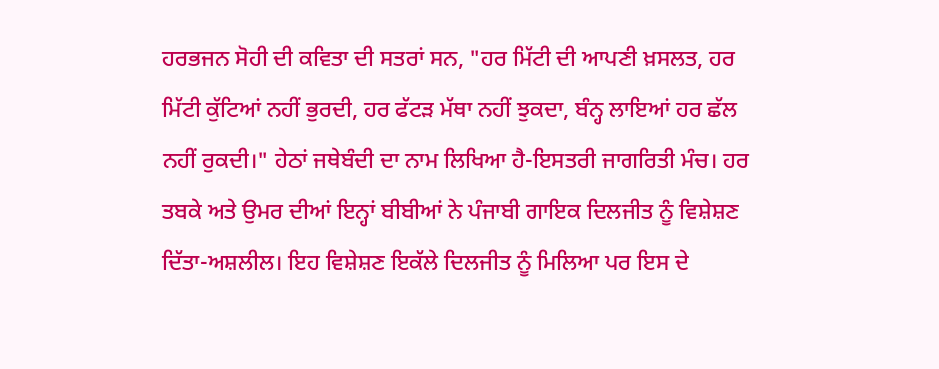ਹਰਭਜਨ ਸੋਹੀ ਦੀ ਕਵਿਤਾ ਦੀ ਸਤਰਾਂ ਸਨ, "ਹਰ ਮਿੱਟੀ ਦੀ ਆਪਣੀ ਖ਼ਸਲਤ, ਹਰ ਮਿੱਟੀ ਕੁੱਟਿਆਂ ਨਹੀਂ ਭੁਰਦੀ, ਹਰ ਫੱਟੜ ਮੱਥਾ ਨਹੀਂ ਝੁਕਦਾ, ਬੰਨ੍ਹ ਲਾਇਆਂ ਹਰ ਛੱਲ ਨਹੀਂ ਰੁਕਦੀ।" ਹੇਠਾਂ ਜਥੇਬੰਦੀ ਦਾ ਨਾਮ ਲਿਖਿਆ ਹੈ-ਇਸਤਰੀ ਜਾਗਰਿਤੀ ਮੰਚ। ਹਰ ਤਬਕੇ ਅਤੇ ਉਮਰ ਦੀਆਂ ਇਨ੍ਹਾਂ ਬੀਬੀਆਂ ਨੇ ਪੰਜਾਬੀ ਗਾਇਕ ਦਿਲਜੀਤ ਨੂੰ ਵਿਸ਼ੇਸ਼ਣ ਦਿੱਤਾ-ਅਸ਼ਲੀਲ। ਇਹ ਵਿਸ਼ੇਸ਼ਣ ਇਕੱਲੇ ਦਿਲਜੀਤ ਨੂੰ ਮਿਲਿਆ ਪਰ ਇਸ ਦੇ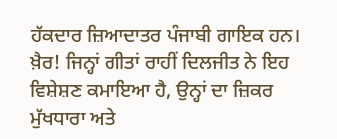ਹੱਕਦਾਰ ਜ਼ਿਆਦਾਤਰ ਪੰਜਾਬੀ ਗਾਇਕ ਹਨ। ਖ਼ੈਰ! ਜਿਨ੍ਹਾਂ ਗੀਤਾਂ ਰਾਹੀਂ ਦਿਲਜੀਤ ਨੇ ਇਹ ਵਿਸ਼ੇਸ਼ਣ ਕਮਾਇਆ ਹੈ, ਉਨ੍ਹਾਂ ਦਾ ਜ਼ਿਕਰ ਮੁੱਖਧਾਰਾ ਅਤੇ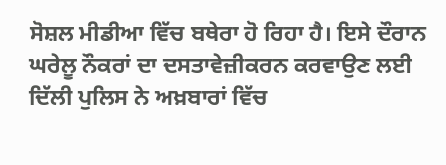ਸੋਸ਼ਲ ਮੀਡੀਆ ਵਿੱਚ ਬਥੇਰਾ ਹੋ ਰਿਹਾ ਹੈ। ਇਸੇ ਦੌਰਾਨ ਘਰੇਲੂ ਨੌਕਰਾਂ ਦਾ ਦਸਤਾਵੇਜ਼ੀਕਰਨ ਕਰਵਾਉਣ ਲਈ ਦਿੱਲੀ ਪੁਲਿਸ ਨੇ ਅਖ਼ਬਾਰਾਂ ਵਿੱਚ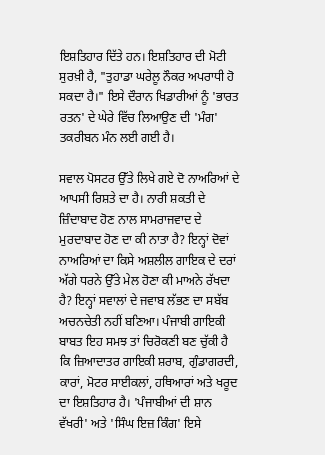ਇਸ਼ਤਿਹਾਰ ਦਿੱਤੇ ਹਨ। ਇਸ਼ਤਿਹਾਰ ਦੀ ਮੋਟੀ ਸੁਰਖ਼ੀ ਹੈ, "ਤੁਹਾਡਾ ਘਰੇਲੂ ਨੌਕਰ ਅਪਰਾਧੀ ਹੋ ਸਕਦਾ ਹੈ।" ਇਸੇ ਦੌਰਾਨ ਖਿਡਾਰੀਆਂ ਨੂੰ 'ਭਾਰਤ ਰਤਨ' ਦੇ ਘੇਰੇ ਵਿੱਚ ਲਿਆਉਣ ਦੀ 'ਮੰਗ' ਤਕਰੀਬਨ ਮੰਨ ਲਈ ਗਈ ਹੈ।

ਸਵਾਲ ਪੋਸਟਰ ਉੱਤੇ ਲਿਖੇ ਗਏ ਦੋ ਨਾਅਰਿਆਂ ਦੇ ਆਪਸੀ ਰਿਸ਼ਤੇ ਦਾ ਹੈ। ਨਾਰੀ ਸ਼ਕਤੀ ਦੇ ਜ਼ਿੰਦਾਬਾਦ ਹੋਣ ਨਾਲ ਸਾਮਰਾਜਵਾਦ ਦੇ ਮੁਰਦਾਬਾਦ ਹੋਣ ਦਾ ਕੀ ਨਾਤਾ ਹੈ? ਇਨ੍ਹਾਂ ਦੋਵਾਂ ਨਾਅਰਿਆਂ ਦਾ ਕਿਸੇ ਅਸ਼ਲੀਲ ਗਾਇਕ ਦੇ ਦਰਾਂ ਅੱਗੇ ਧਰਨੇ ਉੱਤੇ ਮੇਲ ਹੋਣਾ ਕੀ ਮਾਅਨੇ ਰੱਖਦਾ ਹੈ? ਇਨ੍ਹਾਂ ਸਵਾਲਾਂ ਦੇ ਜਵਾਬ ਲੱਭਣ ਦਾ ਸਬੱਬ ਅਚਨਚੇਤੀ ਨਹੀਂ ਬਣਿਆ। ਪੰਜਾਬੀ ਗਾਇਕੀ ਬਾਬਤ ਇਹ ਸਮਝ ਤਾਂ ਚਿਰੋਕਣੀ ਬਣ ਚੁੱਕੀ ਹੈ ਕਿ ਜ਼ਿਆਦਾਤਰ ਗਾਇਕੀ ਸ਼ਰਾਬ, ਗੁੰਡਾਗਰਦੀ, ਕਾਰਾਂ, ਮੋਟਰ ਸਾਈਕਲਾਂ, ਹਥਿਆਰਾਂ ਅਤੇ ਖਰੂਦ ਦਾ ਇਸ਼ਤਿਹਾਰ ਹੈ। 'ਪੰਜਾਬੀਆਂ ਦੀ ਸ਼ਾਨ ਵੱਖਰੀ' ਅਤੇ 'ਸਿੰਘ ਇਜ਼ ਕਿੰਗ' ਇਸੇ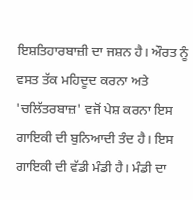ਇਸ਼ਤਿਹਾਰਬਾਜ਼ੀ ਦਾ ਜਸ਼ਨ ਹੈ। ਔਰਤ ਨੂੰ ਵਸਤ ਤੱਕ ਮਹਿਦੂਦ ਕਰਨਾ ਅਤੇ 'ਚਲਿੱਤਰਬਾਜ਼' ਵਜੋਂ ਪੇਸ਼ ਕਰਨਾ ਇਸ ਗਾਇਕੀ ਦੀ ਬੁਨਿਆਦੀ ਤੰਦ ਹੈ। ਇਸ ਗਾਇਕੀ ਦੀ ਵੱਡੀ ਮੰਡੀ ਹੈ। ਮੰਡੀ ਦਾ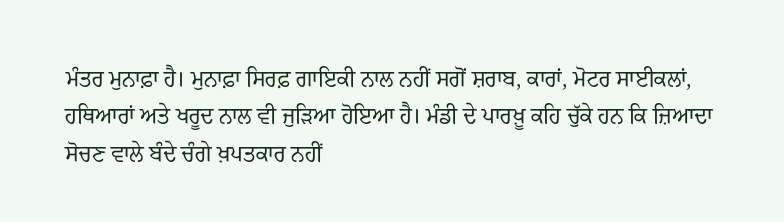ਮੰਤਰ ਮੁਨਾਫ਼ਾ ਹੈ। ਮੁਨਾਫ਼ਾ ਸਿਰਫ਼ ਗਾਇਕੀ ਨਾਲ ਨਹੀਂ ਸਗੋਂ ਸ਼ਰਾਬ, ਕਾਰਾਂ, ਮੋਟਰ ਸਾਈਕਲਾਂ, ਹਥਿਆਰਾਂ ਅਤੇ ਖਰੂਦ ਨਾਲ ਵੀ ਜੁੜਿਆ ਹੋਇਆ ਹੈ। ਮੰਡੀ ਦੇ ਪਾਰਖ਼ੂ ਕਹਿ ਚੁੱਕੇ ਹਨ ਕਿ ਜ਼ਿਆਦਾ ਸੋਚਣ ਵਾਲੇ ਬੰਦੇ ਚੰਗੇ ਖ਼ਪਤਕਾਰ ਨਹੀਂ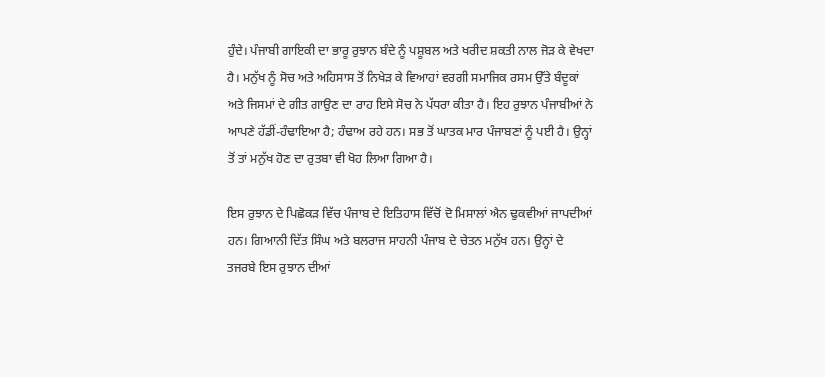ਹੁੰਦੇ। ਪੰਜਾਬੀ ਗਾਇਕੀ ਦਾ ਭਾਰੂ ਰੁਝਾਨ ਬੰਦੇ ਨੂੰ ਪਸ਼ੂਬਲ ਅਤੇ ਖਰੀਦ ਸ਼ਕਤੀ ਨਾਲ ਜੋੜ ਕੇ ਵੇਖਦਾ ਹੈ। ਮਨੁੱਖ ਨੂੰ ਸੋਚ ਅਤੇ ਅਹਿਸਾਸ ਤੋਂ ਨਿਖੇੜ ਕੇ ਵਿਆਹਾਂ ਵਰਗੀ ਸਮਾਜਿਕ ਰਸਮ ਉੱਤੇ ਬੰਦੂਕਾਂ ਅਤੇ ਜਿਸਮਾਂ ਦੇ ਗੀਤ ਗਾਉਣ ਦਾ ਰਾਹ ਇਸੇ ਸੋਚ ਨੇ ਪੱਧਰਾ ਕੀਤਾ ਹੈ। ਇਹ ਰੁਝਾਨ ਪੰਜਾਬੀਆਂ ਨੇ ਆਪਣੇ ਹੱਡੀਂ-ਹੰਢਾਇਆ ਹੈ; ਹੰਢਾਅ ਰਹੇ ਹਨ। ਸਭ ਤੋਂ ਘਾਤਕ ਮਾਰ ਪੰਜਾਬਣਾਂ ਨੂੰ ਪਈ ਹੈ। ਉਨ੍ਹਾਂ ਤੋਂ ਤਾਂ ਮਨੁੱਖ ਹੋਣ ਦਾ ਰੁਤਬਾ ਵੀ ਖੋਹ ਲਿਆ ਗਿਆ ਹੈ।

ਇਸ ਰੁਝਾਨ ਦੇ ਪਿਛੋਕੜ ਵਿੱਚ ਪੰਜਾਬ ਦੇ ਇਤਿਹਾਸ ਵਿੱਚੋਂ ਦੋ ਮਿਸਾਲਾਂ ਐਨ ਢੁਕਵੀਆਂ ਜਾਪਦੀਆਂ ਹਨ। ਗਿਆਨੀ ਦਿੱਤ ਸਿੰਘ ਅਤੇ ਬਲਰਾਜ ਸਾਹਨੀ ਪੰਜਾਬ ਦੇ ਚੇਤਨ ਮਨੁੱਖ ਹਨ। ਉਨ੍ਹਾਂ ਦੇ ਤਜਰਬੇ ਇਸ ਰੁਝਾਨ ਦੀਆਂ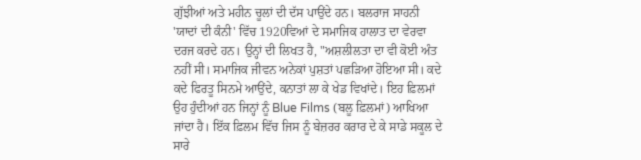ਗੁੱਝੀਆਂ ਅਤੇ ਮਹੀਨ ਚੂਲਾਂ ਦੀ ਦੱਸ ਪਾਉਂਦੇ ਹਨ। ਬਲਰਾਜ ਸਾਹਨੀ 'ਯਾਦਾਂ ਦੀ ਕੰਨੀ' ਵਿੱਚ 1920ਵਿਆਂ ਦੇ ਸਮਾਜਿਕ ਹਾਲਾਤ ਦਾ ਵੇਰਵਾ ਦਰਜ ਕਰਦੇ ਹਨ। ਉਨ੍ਹਾਂ ਦੀ ਲਿਖਤ ਹੈ, "ਅਸ਼ਲੀਲਤਾ ਦਾ ਵੀ ਕੋਈ ਅੰਤ ਨਹੀਂ ਸੀ। ਸਮਾਜਿਕ ਜੀਵਨ ਅਨੇਕਾਂ ਪੁਸ਼ਤਾਂ ਪਛੜਿਆ ਹੋਇਆ ਸੀ। ਕਦੇ ਕਦੇ ਫਿਰਤੂ ਸਿਨਮੇ ਆਉਂਦੇ, ਕਨਾਤਾਂ ਲਾ ਕੇ ਖੇਡ ਵਿਖਾਂਦੇ। ਇਹ ਫ਼ਿਲਮਾਂ ਉਹ ਹੁੰਦੀਆਂ ਹਨ ਜਿਨ੍ਹਾਂ ਨੂੰ Blue Films (ਬਲੂ ਫ਼ਿਲਮਾਂ) ਆਖਿਆ ਜਾਂਦਾ ਹੈ। ਇੱਕ ਫ਼ਿਲਮ ਵਿੱਚ ਜਿਸ ਨੂੰ ਬੇਜ਼ਰਰ ਕਰਾਰ ਦੇ ਕੇ ਸਾਡੇ ਸਕੂਲ ਦੇ ਸਾਰੇ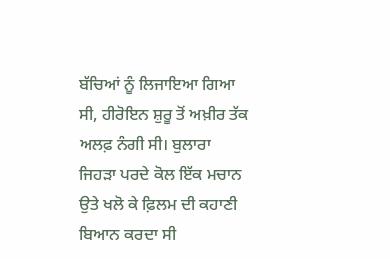ਬੱਚਿਆਂ ਨੂੰ ਲਿਜਾਇਆ ਗਿਆ ਸੀ, ਹੀਰੋਇਨ ਸ਼ੁਰੂ ਤੋਂ ਅਖ਼ੀਰ ਤੱਕ ਅਲਫ਼ ਨੰਗੀ ਸੀ। ਬੁਲਾਰਾ ਜਿਹੜਾ ਪਰਦੇ ਕੋਲ ਇੱਕ ਮਚਾਨ ਉਤੇ ਖਲੋ ਕੇ ਫ਼ਿਲਮ ਦੀ ਕਹਾਣੀ ਬਿਆਨ ਕਰਦਾ ਸੀ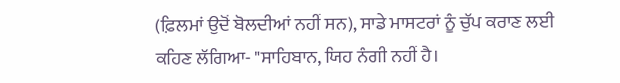(ਫ਼ਿਲਮਾਂ ਉਦੋਂ ਬੋਲਦੀਆਂ ਨਹੀਂ ਸਨ), ਸਾਡੇ ਮਾਸਟਰਾਂ ਨੂੰ ਚੁੱਪ ਕਰਾਣ ਲਈ ਕਹਿਣ ਲੱਗਿਆ- "ਸਾਹਿਬਾਨ, ਯਿਹ ਨੰਗੀ ਨਹੀਂ ਹੈ।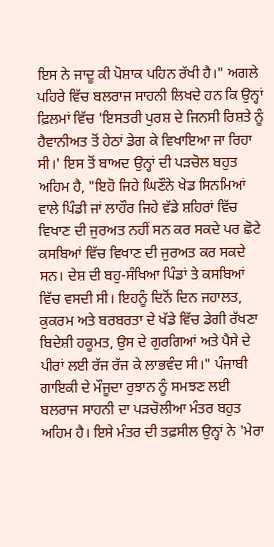ਇਸ ਨੇ ਜਾਦੂ ਕੀ ਪੋਸ਼ਾਕ ਪਹਿਨ ਰੱਖੀ ਹੈ।" ਅਗਲੇ ਪਹਿਰੇ ਵਿੱਚ ਬਲਰਾਜ ਸਾਹਨੀ ਲਿਖਦੇ ਹਨ ਕਿ ਉਨ੍ਹਾਂ ਫ਼ਿਲਮਾਂ ਵਿੱਚ 'ਇਸਤਰੀ ਪੁਰਸ਼ ਦੇ ਜਿਨਸੀ ਰਿਸ਼ਤੇ ਨੂੰ ਹੈਵਾਨੀਅਤ ਤੋਂ ਹੇਠਾਂ ਡੇਗ ਕੇ ਵਿਖਾਇਆ ਜਾ ਰਿਹਾ ਸੀ।' ਇਸ ਤੋਂ ਬਾਅਦ ਉਨ੍ਹਾਂ ਦੀ ਪੜਚੋਲ ਬਹੁਤ ਅਹਿਮ ਹੈ, "ਇਹੋ ਜਿਹੇ ਘਿਣੌਨੇ ਖੇਡ ਸਿਨਮਿਆਂ ਵਾਲੇ ਪਿੰਡੀ ਜਾਂ ਲਾਹੌਰ ਜਿਹੇ ਵੱਡੇ ਸ਼ਹਿਰਾਂ ਵਿੱਚ ਵਿਖਾਣ ਦੀ ਜੁਰਅਤ ਨਹੀਂ ਸਨ ਕਰ ਸਕਦੇ ਪਰ ਛੋਟੇ ਕਸਬਿਆਂ ਵਿੱਚ ਵਿਖਾਣ ਦੀ ਜੁਰਅਤ ਕਰ ਸਕਦੇ ਸਨ। ਦੇਸ਼ ਦੀ ਬਹੁ-ਸੰਖਿਆ ਪਿੰਡਾਂ ਤੇ ਕਸਬਿਆਂ ਵਿੱਚ ਵਸਦੀ ਸੀ। ਇਹਨੂੰ ਦਿਨੋਂ ਦਿਨ ਜਹਾਲਤ, ਕੁਕਰਮ ਅਤੇ ਬਰਬਰਤਾ ਦੇ ਖੱਡੇ ਵਿੱਚ ਡੇਗੀ ਰੱਖਣਾ ਬਿਦੇਸ਼ੀ ਹਕੂਮਤ, ਉਸ ਦੇ ਗੁਰਗਿਆਂ ਅਤੇ ਪੈਸੇ ਦੇ ਪੀਰਾਂ ਲਈ ਰੱਜ ਰੱਜ ਕੇ ਲਾਭਵੰਦ ਸੀ।" ਪੰਜਾਬੀ ਗਾਇਕੀ ਦੇ ਮੌਜੂਦਾ ਰੁਝਾਨ ਨੂੰ ਸਮਝਣ ਲਈ ਬਲਰਾਜ ਸਾਹਨੀ ਦਾ ਪੜਚੋਲੀਆ ਮੰਤਰ ਬਹੁਤ ਅਹਿਮ ਹੈ। ਇਸੇ ਮੰਤਰ ਦੀ ਤਫ਼ਸੀਲ ਉਨ੍ਹਾਂ ਨੇ 'ਮੇਰਾ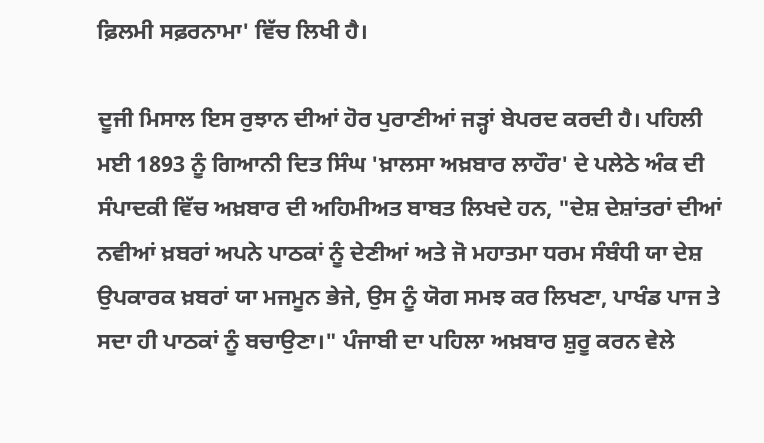ਫ਼ਿਲਮੀ ਸਫ਼ਰਨਾਮਾ' ਵਿੱਚ ਲਿਖੀ ਹੈ।

ਦੂਜੀ ਮਿਸਾਲ ਇਸ ਰੁਝਾਨ ਦੀਆਂ ਹੋਰ ਪੁਰਾਣੀਆਂ ਜੜ੍ਹਾਂ ਬੇਪਰਦ ਕਰਦੀ ਹੈ। ਪਹਿਲੀ ਮਈ 1893 ਨੂੰ ਗਿਆਨੀ ਦਿਤ ਸਿੰਘ 'ਖ਼ਾਲਸਾ ਅਖ਼ਬਾਰ ਲਾਹੌਰ' ਦੇ ਪਲੇਠੇ ਅੰਕ ਦੀ ਸੰਪਾਦਕੀ ਵਿੱਚ ਅਖ਼ਬਾਰ ਦੀ ਅਹਿਮੀਅਤ ਬਾਬਤ ਲਿਖਦੇ ਹਨ, "ਦੇਸ਼ ਦੇਸ਼ਾਂਤਰਾਂ ਦੀਆਂ ਨਵੀਆਂ ਖ਼ਬਰਾਂ ਅਪਨੇ ਪਾਠਕਾਂ ਨੂੰ ਦੇਣੀਆਂ ਅਤੇ ਜੋ ਮਹਾਤਮਾ ਧਰਮ ਸੰਬੰਧੀ ਯਾ ਦੇਸ਼ ਉਪਕਾਰਕ ਖ਼ਬਰਾਂ ਯਾ ਮਜਮੂਨ ਭੇਜੇ, ਉਸ ਨੂੰ ਯੋਗ ਸਮਝ ਕਰ ਲਿਖਣਾ, ਪਾਖੰਡ ਪਾਜ ਤੇ ਸਦਾ ਹੀ ਪਾਠਕਾਂ ਨੂੰ ਬਚਾਉਣਾ।" ਪੰਜਾਬੀ ਦਾ ਪਹਿਲਾ ਅਖ਼ਬਾਰ ਸ਼ੁਰੂ ਕਰਨ ਵੇਲੇ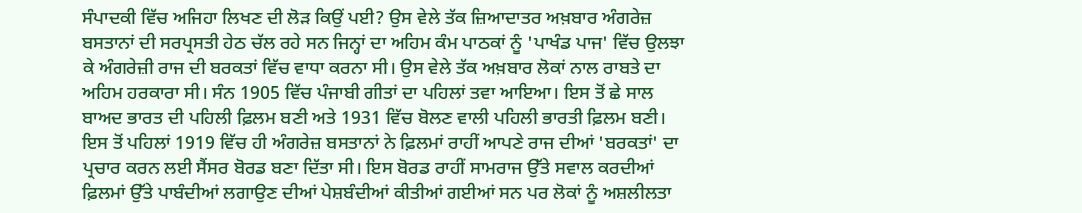ਸੰਪਾਦਕੀ ਵਿੱਚ ਅਜਿਹਾ ਲਿਖਣ ਦੀ ਲੋੜ ਕਿਉਂ ਪਈ? ਉਸ ਵੇਲੇ ਤੱਕ ਜ਼ਿਆਦਾਤਰ ਅਖ਼ਬਾਰ ਅੰਗਰੇਜ਼ ਬਸਤਾਨਾਂ ਦੀ ਸਰਪ੍ਰਸਤੀ ਹੇਠ ਚੱਲ ਰਹੇ ਸਨ ਜਿਨ੍ਹਾਂ ਦਾ ਅਹਿਮ ਕੰਮ ਪਾਠਕਾਂ ਨੂੰ 'ਪਾਖੰਡ ਪਾਜ' ਵਿੱਚ ਉਲਝਾ ਕੇ ਅੰਗਰੇਜ਼ੀ ਰਾਜ ਦੀ ਬਰਕਤਾਂ ਵਿੱਚ ਵਾਧਾ ਕਰਨਾ ਸੀ। ਉਸ ਵੇਲੇ ਤੱਕ ਅਖ਼ਬਾਰ ਲੋਕਾਂ ਨਾਲ ਰਾਬਤੇ ਦਾ ਅਹਿਮ ਹਰਕਾਰਾ ਸੀ। ਸੰਨ 1905 ਵਿੱਚ ਪੰਜਾਬੀ ਗੀਤਾਂ ਦਾ ਪਹਿਲਾਂ ਤਵਾ ਆਇਆ। ਇਸ ਤੋਂ ਛੇ ਸਾਲ ਬਾਅਦ ਭਾਰਤ ਦੀ ਪਹਿਲੀ ਫ਼ਿਲਮ ਬਣੀ ਅਤੇ 1931 ਵਿੱਚ ਬੋਲਣ ਵਾਲੀ ਪਹਿਲੀ ਭਾਰਤੀ ਫ਼ਿਲਮ ਬਣੀ। ਇਸ ਤੋਂ ਪਹਿਲਾਂ 1919 ਵਿੱਚ ਹੀ ਅੰਗਰੇਜ਼ ਬਸਤਾਨਾਂ ਨੇ ਫ਼ਿਲਮਾਂ ਰਾਹੀਂ ਆਪਣੇ ਰਾਜ ਦੀਆਂ 'ਬਰਕਤਾਂ' ਦਾ ਪ੍ਰਚਾਰ ਕਰਨ ਲਈ ਸੈਂਸਰ ਬੋਰਡ ਬਣਾ ਦਿੱਤਾ ਸੀ। ਇਸ ਬੋਰਡ ਰਾਹੀਂ ਸਾਮਰਾਜ ਉੱਤੇ ਸਵਾਲ ਕਰਦੀਆਂ ਫ਼ਿਲਮਾਂ ਉੱਤੇ ਪਾਬੰਦੀਆਂ ਲਗਾਉਣ ਦੀਆਂ ਪੇਸ਼ਬੰਦੀਆਂ ਕੀਤੀਆਂ ਗਈਆਂ ਸਨ ਪਰ ਲੋਕਾਂ ਨੂੰ ਅਸ਼ਲੀਲਤਾ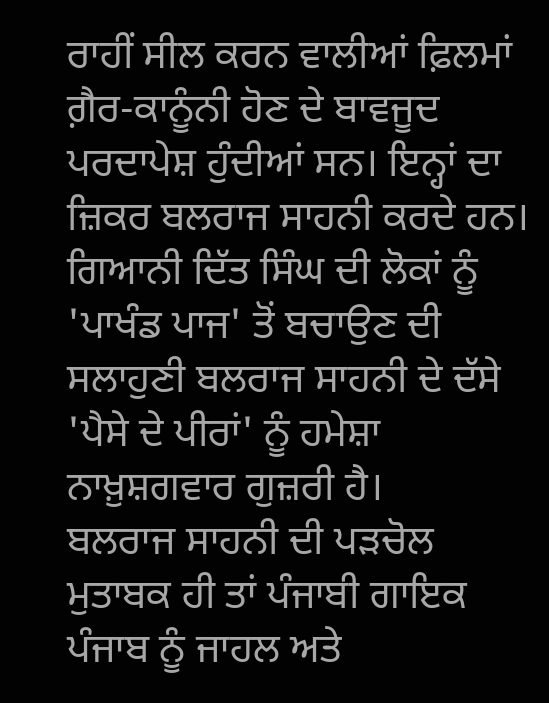ਰਾਹੀਂ ਸੀਲ ਕਰਨ ਵਾਲੀਆਂ ਫ਼ਿਲਮਾਂ ਗ਼ੈਰ-ਕਾਨੂੰਨੀ ਹੋਣ ਦੇ ਬਾਵਜੂਦ ਪਰਦਾਪੇਸ਼ ਹੁੰਦੀਆਂ ਸਨ। ਇਨ੍ਹਾਂ ਦਾ ਜ਼ਿਕਰ ਬਲਰਾਜ ਸਾਹਨੀ ਕਰਦੇ ਹਨ। ਗਿਆਨੀ ਦਿੱਤ ਸਿੰਘ ਦੀ ਲੋਕਾਂ ਨੂੰ 'ਪਾਖੰਡ ਪਾਜ' ਤੋਂ ਬਚਾਉਣ ਦੀ ਸਲਾਹੁਣੀ ਬਲਰਾਜ ਸਾਹਨੀ ਦੇ ਦੱਸੇ 'ਪੈਸੇ ਦੇ ਪੀਰਾਂ' ਨੂੰ ਹਮੇਸ਼ਾ ਨਾਖ਼ੁਸ਼ਗਵਾਰ ਗੁਜ਼ਰੀ ਹੈ।
ਬਲਰਾਜ ਸਾਹਨੀ ਦੀ ਪੜਚੋਲ ਮੁਤਾਬਕ ਹੀ ਤਾਂ ਪੰਜਾਬੀ ਗਾਇਕ ਪੰਜਾਬ ਨੂੰ ਜਾਹਲ ਅਤੇ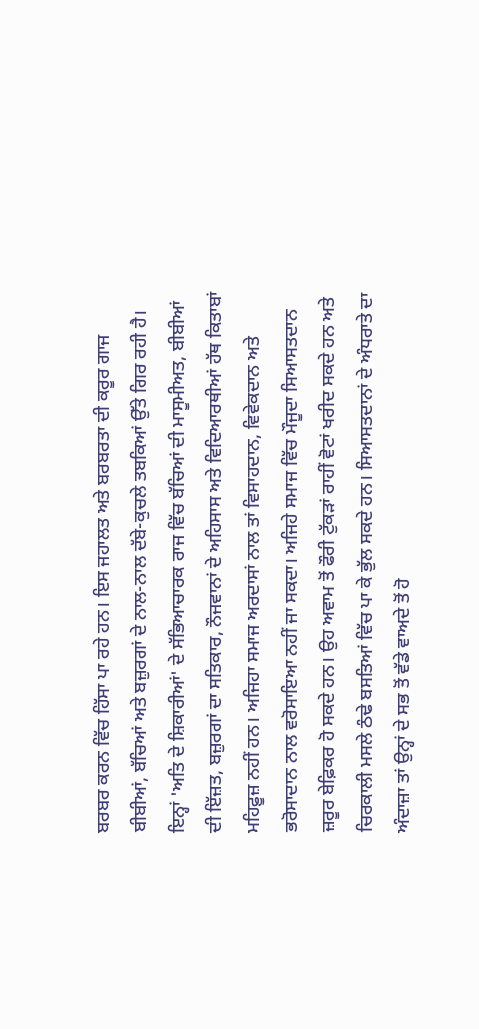ਬਰਬਰ ਕਰਨ ਵਿੱਚ ਹਿੱਸਾ ਪਾ ਰਹੇ ਹਨ। ਇਸ ਜਹਾਲਤ ਅਤੇ ਬਰਬਰਤਾ ਦੀ ਕਰੂਰ ਗਾਜ ਬੀਬੀਆਂ, ਬੱਚਿਆਂ ਅਤੇ ਬਜ਼ੁਰਗਾਂ ਦੇ ਨਾਲ-ਨਾਲ ਦੱਬੇ-ਕੁਚਲੇ ਤਬਕਿਆਂ ਉੱਤੇ ਗਿਰ ਰਹੀ ਹੈ। ਇਨ੍ਹਾਂ 'ਅਤਿ ਦੇ ਸ਼ਿਕਾਰੀਆਂ' ਦੇ ਸੱਭਿਆਚਾਰਕ ਰਾਜ ਵਿੱਚ ਬੱਚਿਆਂ ਦੀ ਮਾਸੂਮੀਅਤ, ਬੀਬੀਆਂ ਦੀ ਇੱਜ਼ਤ, ਬਜ਼ੁਰਗਾਂ ਦਾ ਸਤਿਕਾਰ, ਨੌਜਵਾਨਾਂ ਦੇ ਅਹਿਸਾਸ ਅਤੇ ਵਿਦਿਆਰਥੀਆਂ ਹੱਥ ਕਿਤਾਬਾਂ ਮਹਿਫ਼ੂਜ਼ ਨਹੀਂ ਹਨ। ਅਜਿਹਾ ਸਮਾਜ ਅਰਦਾਸਾਂ ਨਾਲ ਤਾਂ ਵਿਸਾਹਦਾਨ, ਵਿਵੇਕਦਾਨ ਅਤੇ ਭਰੋਸਾਦਾਨ ਨਾਲ ਵਰੋਸਾਇਆ ਨਹੀਂ ਜਾ ਸਕਦਾ। ਅਜਿਹੇ ਸਮਾਜ ਵਿੱਚ ਮੌਜੂਦਾ ਸਿਆਸਤਦਾਨ ਜ਼ਰੂਰ ਬੇਫ਼ਿਕਰ ਹੋ ਸਕਦੇ ਹਨ। ਉਹ ਅਵਾਮ ਤੋਂ ਫੌਰੀ ਟੁੱਕੜਾਂ ਰਾਹੀਂ ਵੋਟਾਂ ਖਰੀਦ ਸਕਦੇ ਹਨ ਅਤੇ ਚਿਰਕਾਲੀ ਮਸਲੇ ਠੰਢੇ ਬਸਤਿਆਂ ਵਿੱਚ ਪਾ ਕੇ ਭੁੱਲ ਸਕਦੇ ਹਨ। ਸਿਆਸਤਦਾਨਾਂ ਦੇ ਅੰਧਰਾਤੇ ਦਾ ਅੰਦਾਜ਼ਾ ਤਾਂ ਉਨ੍ਹਾਂ ਦੇ ਸਭ ਤੋਂ ਵੱਡੇ ਵਾਅਦੇ ਤੋਂ ਹੋ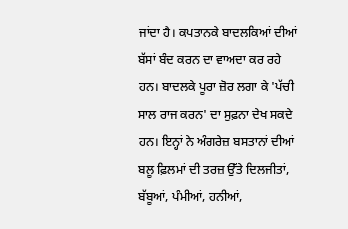ਜਾਂਦਾ ਹੈ। ਕਪਤਾਨਕੇ ਬਾਦਲਕਿਆਂ ਦੀਆਂ ਬੱਸਾਂ ਬੰਦ ਕਰਨ ਦਾ ਵਾਅਦਾ ਕਰ ਰਹੇ ਹਨ। ਬਾਦਲਕੇ ਪੂਰਾ ਜ਼ੋਰ ਲਗਾ ਕੇ 'ਪੱਚੀ ਸਾਲ ਰਾਜ ਕਰਨ' ਦਾ ਸੁਫ਼ਨਾ ਦੇਖ ਸਕਦੇ ਹਨ। ਇਨ੍ਹਾਂ ਨੇ ਅੰਗਰੇਜ਼ ਬਸਤਾਨਾਂ ਦੀਆਂ ਬਲੂ ਫ਼ਿਲਮਾਂ ਦੀ ਤਰਜ਼ ਉੱਤੇ ਦਿਲਜੀਤਾਂ, ਬੱਬੂਆਂ, ਪੰਮੀਆਂ, ਹਨੀਆਂ,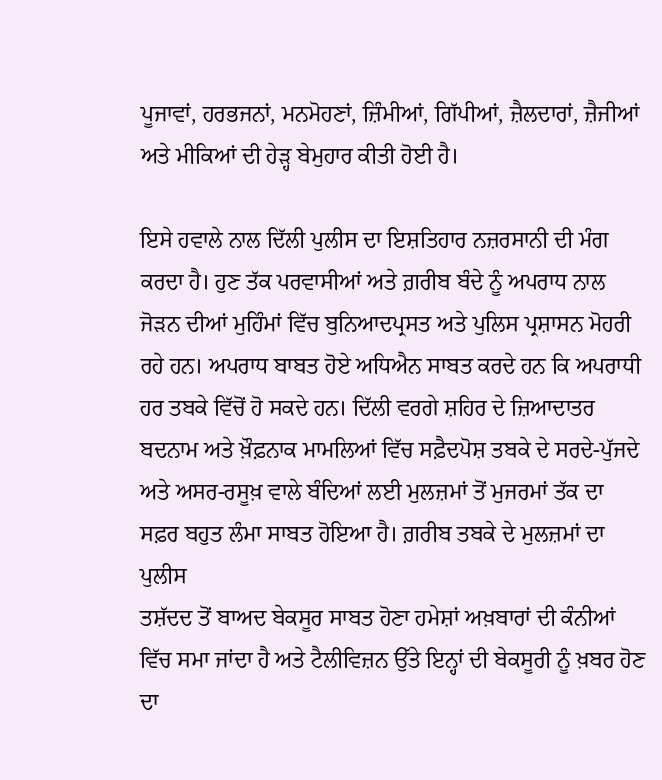ਪੂਜਾਵਾਂ, ਹਰਭਜਨਾਂ, ਮਨਮੋਹਣਾਂ, ਜ਼ਿੰਮੀਆਂ, ਗਿੱਪੀਆਂ, ਜ਼ੈਲਦਾਰਾਂ, ਜ਼ੈਜੀਆਂ ਅਤੇ ਮੀਕਿਆਂ ਦੀ ਹੇੜ੍ਹ ਬੇਮੁਹਾਰ ਕੀਤੀ ਹੋਈ ਹੈ।

ਇਸੇ ਹਵਾਲੇ ਨਾਲ ਦਿੱਲੀ ਪੁਲੀਸ ਦਾ ਇਸ਼ਤਿਹਾਰ ਨਜ਼ਰਸਾਨੀ ਦੀ ਮੰਗ ਕਰਦਾ ਹੈ। ਹੁਣ ਤੱਕ ਪਰਵਾਸੀਆਂ ਅਤੇ ਗ਼ਰੀਬ ਬੰਦੇ ਨੂੰ ਅਪਰਾਧ ਨਾਲ ਜੋੜਨ ਦੀਆਂ ਮੁਹਿੰਮਾਂ ਵਿੱਚ ਬੁਨਿਆਦਪ੍ਰਸਤ ਅਤੇ ਪੁਲਿਸ ਪ੍ਰਸ਼ਾਸਨ ਮੋਹਰੀ ਰਹੇ ਹਨ। ਅਪਰਾਧ ਬਾਬਤ ਹੋਏ ਅਧਿਐਨ ਸਾਬਤ ਕਰਦੇ ਹਨ ਕਿ ਅਪਰਾਧੀ ਹਰ ਤਬਕੇ ਵਿੱਚੋਂ ਹੋ ਸਕਦੇ ਹਨ। ਦਿੱਲੀ ਵਰਗੇ ਸ਼ਹਿਰ ਦੇ ਜ਼ਿਆਦਾਤਰ ਬਦਨਾਮ ਅਤੇ ਖ਼ੌਫ਼ਨਾਕ ਮਾਮਲਿਆਂ ਵਿੱਚ ਸਫ਼ੈਦਪੋਸ਼ ਤਬਕੇ ਦੇ ਸਰਦੇ-ਪੁੱਜਦੇ ਅਤੇ ਅਸਰ-ਰਸੂਖ਼ ਵਾਲੇ ਬੰਦਿਆਂ ਲਈ ਮੁਲਜ਼ਮਾਂ ਤੋਂ ਮੁਜਰਮਾਂ ਤੱਕ ਦਾ ਸਫ਼ਰ ਬਹੁਤ ਲੰਮਾ ਸਾਬਤ ਹੋਇਆ ਹੈ। ਗ਼ਰੀਬ ਤਬਕੇ ਦੇ ਮੁਲਜ਼ਮਾਂ ਦਾ ਪੁਲੀਸ
ਤਸ਼ੱਦਦ ਤੋਂ ਬਾਅਦ ਬੇਕਸੂਰ ਸਾਬਤ ਹੋਣਾ ਹਮੇਸ਼ਾਂ ਅਖ਼ਬਾਰਾਂ ਦੀ ਕੰਨੀਆਂ ਵਿੱਚ ਸਮਾ ਜਾਂਦਾ ਹੈ ਅਤੇ ਟੈਲੀਵਿਜ਼ਨ ਉੱਤੇ ਇਨ੍ਹਾਂ ਦੀ ਬੇਕਸੂਰੀ ਨੂੰ ਖ਼ਬਰ ਹੋਣ ਦਾ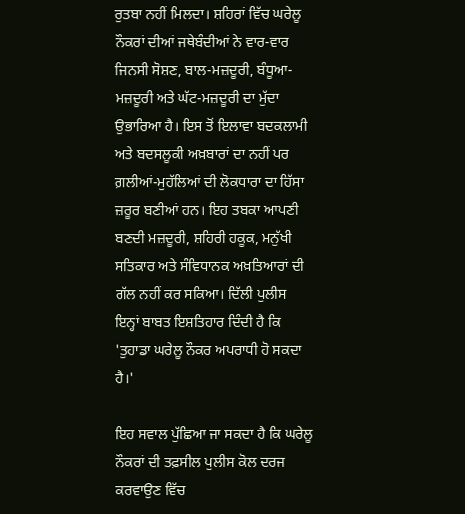ਰੁਤਬਾ ਨਹੀਂ ਮਿਲਦਾ। ਸ਼ਹਿਰਾਂ ਵਿੱਚ ਘਰੇਲੂ ਨੌਕਰਾਂ ਦੀਆਂ ਜਥੇਬੰਦੀਆਂ ਨੇ ਵਾਰ-ਵਾਰ ਜਿਨਸੀ ਸੋਸ਼ਣ, ਬਾਲ-ਮਜ਼ਦੂਰੀ, ਬੰਧੂਆ-ਮਜ਼ਦੂਰੀ ਅਤੇ ਘੱਟ-ਮਜ਼ਦੂਰੀ ਦਾ ਮੁੱਦਾ ਉਭਾਰਿਆ ਹੈ। ਇਸ ਤੋਂ ਇਲਾਵਾ ਬਦਕਲਾਮੀ ਅਤੇ ਬਦਸਲੂਕੀ ਅਖ਼ਬਾਰਾਂ ਦਾ ਨਹੀਂ ਪਰ ਗ਼ਲੀਆਂ-ਮੁਹੱਲਿਆਂ ਦੀ ਲੋਕਧਾਰਾ ਦਾ ਹਿੱਸਾ ਜ਼ਰੂਰ ਬਣੀਆਂ ਹਨ। ਇਹ ਤਬਕਾ ਆਪਣੀ ਬਣਦੀ ਮਜ਼ਦੂਰੀ, ਸ਼ਹਿਰੀ ਹਕੂਕ, ਮਨੁੱਖੀ ਸਤਿਕਾਰ ਅਤੇ ਸੰਵਿਧਾਨਕ ਅਖ਼ਤਿਆਰਾਂ ਦੀ ਗੱਲ ਨਹੀਂ ਕਰ ਸਕਿਆ। ਦਿੱਲੀ ਪੁਲੀਸ ਇਨ੍ਹਾਂ ਬਾਬਤ ਇਸ਼ਤਿਹਾਰ ਦਿੰਦੀ ਹੈ ਕਿ 'ਤੁਹਾਡਾ ਘਰੇਲੂ ਨੌਕਰ ਅਪਰਾਧੀ ਹੋ ਸਕਦਾ ਹੈ।'

ਇਹ ਸਵਾਲ ਪੁੱਛਿਆ ਜਾ ਸਕਦਾ ਹੈ ਕਿ ਘਰੇਲੂ ਨੌਕਰਾਂ ਦੀ ਤਫ਼ਸੀਲ ਪੁਲੀਸ ਕੋਲ ਦਰਜ ਕਰਵਾਉਣ ਵਿੱਚ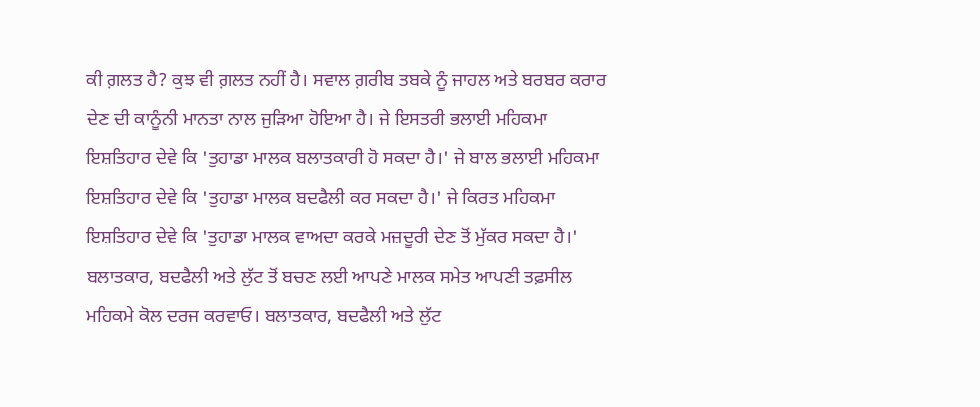ਕੀ ਗ਼ਲਤ ਹੈ? ਕੁਝ ਵੀ ਗ਼ਲਤ ਨਹੀਂ ਹੈ। ਸਵਾਲ ਗ਼ਰੀਬ ਤਬਕੇ ਨੂੰ ਜਾਹਲ ਅਤੇ ਬਰਬਰ ਕਰਾਰ ਦੇਣ ਦੀ ਕਾਨੂੰਨੀ ਮਾਨਤਾ ਨਾਲ ਜੁੜਿਆ ਹੋਇਆ ਹੈ। ਜੇ ਇਸਤਰੀ ਭਲਾਈ ਮਹਿਕਮਾ ਇਸ਼ਤਿਹਾਰ ਦੇਵੇ ਕਿ 'ਤੁਹਾਡਾ ਮਾਲਕ ਬਲਾਤਕਾਰੀ ਹੋ ਸਕਦਾ ਹੈ।' ਜੇ ਬਾਲ ਭਲਾਈ ਮਹਿਕਮਾ ਇਸ਼ਤਿਹਾਰ ਦੇਵੇ ਕਿ 'ਤੁਹਾਡਾ ਮਾਲਕ ਬਦਫੈਲੀ ਕਰ ਸਕਦਾ ਹੈ।' ਜੇ ਕਿਰਤ ਮਹਿਕਮਾ ਇਸ਼ਤਿਹਾਰ ਦੇਵੇ ਕਿ 'ਤੁਹਾਡਾ ਮਾਲਕ ਵਾਅਦਾ ਕਰਕੇ ਮਜ਼ਦੂਰੀ ਦੇਣ ਤੋਂ ਮੁੱਕਰ ਸਕਦਾ ਹੈ।' ਬਲਾਤਕਾਰ, ਬਦਫੈਲੀ ਅਤੇ ਲੁੱਟ ਤੋਂ ਬਚਣ ਲਈ ਆਪਣੇ ਮਾਲਕ ਸਮੇਤ ਆਪਣੀ ਤਫ਼ਸੀਲ ਮਹਿਕਮੇ ਕੋਲ ਦਰਜ ਕਰਵਾਓ। ਬਲਾਤਕਾਰ, ਬਦਫੈਲੀ ਅਤੇ ਲੁੱਟ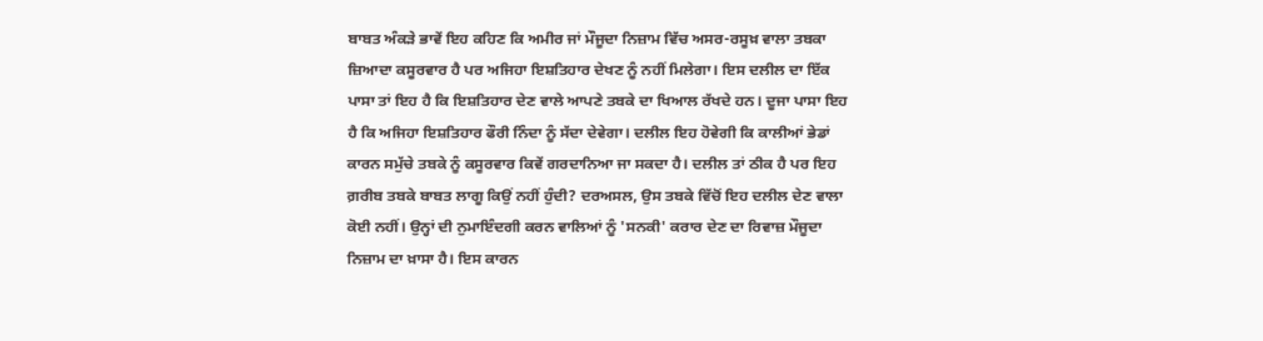ਬਾਬਤ ਅੰਕੜੇ ਭਾਵੇਂ ਇਹ ਕਹਿਣ ਕਿ ਅਮੀਰ ਜਾਂ ਮੌਜੂਦਾ ਨਿਜ਼ਾਮ ਵਿੱਚ ਅਸਰ-ਰਸੂਖ਼ ਵਾਲਾ ਤਬਕਾ ਜ਼ਿਆਦਾ ਕਸੂਰਵਾਰ ਹੈ ਪਰ ਅਜਿਹਾ ਇਸ਼ਤਿਹਾਰ ਦੇਖਣ ਨੂੰ ਨਹੀਂ ਮਿਲੇਗਾ। ਇਸ ਦਲੀਲ ਦਾ ਇੱਕ ਪਾਸਾ ਤਾਂ ਇਹ ਹੈ ਕਿ ਇਸ਼ਤਿਹਾਰ ਦੇਣ ਵਾਲੇ ਆਪਣੇ ਤਬਕੇ ਦਾ ਖਿਆਲ ਰੱਖਦੇ ਹਨ। ਦੂਜਾ ਪਾਸਾ ਇਹ ਹੈ ਕਿ ਅਜਿਹਾ ਇਸ਼ਤਿਹਾਰ ਫੌਰੀ ਨਿੰਦਾ ਨੂੰ ਸੱਦਾ ਦੇਵੇਗਾ। ਦਲੀਲ ਇਹ ਹੋਵੇਗੀ ਕਿ ਕਾਲੀਆਂ ਭੇਡਾਂ ਕਾਰਨ ਸਮੁੱਚੇ ਤਬਕੇ ਨੂੰ ਕਸੂਰਵਾਰ ਕਿਵੇਂ ਗਰਦਾਨਿਆ ਜਾ ਸਕਦਾ ਹੈ। ਦਲੀਲ ਤਾਂ ਠੀਕ ਹੈ ਪਰ ਇਹ ਗ਼ਰੀਬ ਤਬਕੇ ਬਾਬਤ ਲਾਗੂ ਕਿਉਂ ਨਹੀਂ ਹੁੰਦੀ? ਦਰਅਸਲ, ਉਸ ਤਬਕੇ ਵਿੱਚੋਂ ਇਹ ਦਲੀਲ ਦੇਣ ਵਾਲਾ ਕੋਈ ਨਹੀਂ। ਉਨ੍ਹਾਂ ਦੀ ਨੁਮਾਇੰਦਗੀ ਕਰਨ ਵਾਲਿਆਂ ਨੂੰ 'ਸਨਕੀ' ਕਰਾਰ ਦੇਣ ਦਾ ਰਿਵਾਜ਼ ਮੌਜੂਦਾ ਨਿਜ਼ਾਮ ਦਾ ਖ਼ਾਸਾ ਹੈ। ਇਸ ਕਾਰਨ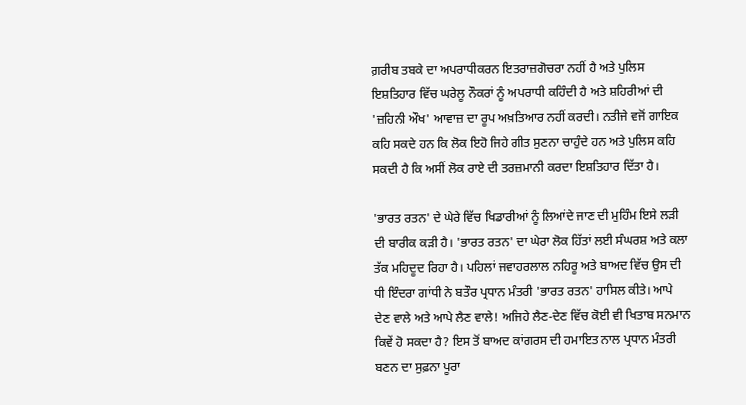ਗ਼ਰੀਬ ਤਬਕੇ ਦਾ ਅਪਰਾਧੀਕਰਨ ਇਤਰਾਜ਼ਗੋਚਰਾ ਨਹੀਂ ਹੈ ਅਤੇ ਪੁਲਿਸ ਇਸ਼ਤਿਹਾਰ ਵਿੱਚ ਘਰੇਲੂ ਨੌਕਰਾਂ ਨੂੰ ਅਪਰਾਧੀ ਕਹਿੰਦੀ ਹੈ ਅਤੇ ਸ਼ਹਿਰੀਆਂ ਦੀ 'ਜ਼ਹਿਨੀ ਔਖ' ਆਵਾਜ਼ ਦਾ ਰੂਪ ਅਖ਼ਤਿਆਰ ਨਹੀਂ ਕਰਦੀ। ਨਤੀਜੇ ਵਜੋਂ ਗਾਇਕ ਕਹਿ ਸਕਦੇ ਹਨ ਕਿ ਲੋਕ ਇਹੋ ਜਿਹੇ ਗੀਤ ਸੁਣਨਾ ਚਾਹੁੰਦੇ ਹਨ ਅਤੇ ਪੁਲਿਸ ਕਹਿ ਸਕਦੀ ਹੈ ਕਿ ਅਸੀਂ ਲੋਕ ਰਾਏ ਦੀ ਤਰਜ਼ਮਾਨੀ ਕਰਦਾ ਇਸ਼ਤਿਹਾਰ ਦਿੱਤਾ ਹੈ।

'ਭਾਰਤ ਰਤਨ' ਦੇ ਘੇਰੇ ਵਿੱਚ ਖਿਡਾਰੀਆਂ ਨੂੰ ਲਿਆਂਦੇ ਜਾਣ ਦੀ ਮੁਹਿੰਮ ਇਸੇ ਲੜੀ ਦੀ ਬਾਰੀਕ ਕੜੀ ਹੈ। 'ਭਾਰਤ ਰਤਨ' ਦਾ ਘੇਰਾ ਲੋਕ ਹਿੱਤਾਂ ਲਈ ਸੰਘਰਸ਼ ਅਤੇ ਕਲਾ ਤੱਕ ਮਹਿਦੂਦ ਰਿਹਾ ਹੈ। ਪਹਿਲਾਂ ਜਵਾਹਰਲਾਲ ਨਹਿਰੂ ਅਤੇ ਬਾਅਦ ਵਿੱਚ ਉਸ ਦੀ ਧੀ ਇੰਦਰਾ ਗਾਂਧੀ ਨੇ ਬਤੌਰ ਪ੍ਰਧਾਨ ਮੰਤਰੀ 'ਭਾਰਤ ਰਤਨ' ਹਾਸਿਲ ਕੀਤੇ। ਆਪੇ ਦੇਣ ਵਾਲੇ ਅਤੇ ਆਪੇ ਲੈਣ ਵਾਲੇ! ਅਜਿਹੇ ਲੈਣ-ਦੇਣ ਵਿੱਚ ਕੋਈ ਵੀ ਖਿਤਾਬ ਸਨਮਾਨ ਕਿਵੇਂ ਹੋ ਸਕਦਾ ਹੈ? ਇਸ ਤੋਂ ਬਾਅਦ ਕਾਂਗਰਸ ਦੀ ਹਮਾਇਤ ਨਾਲ ਪ੍ਰਧਾਨ ਮੰਤਰੀ ਬਣਨ ਦਾ ਸੁਫ਼ਨਾ ਪੂਰਾ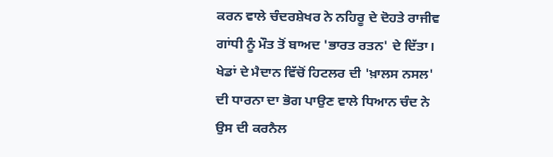ਕਰਨ ਵਾਲੇ ਚੰਦਰਸ਼ੇਖਰ ਨੇ ਨਹਿਰੂ ਦੇ ਦੋਹਤੇ ਰਾਜੀਵ ਗਾਂਧੀ ਨੂੰ ਮੌਤ ਤੋਂ ਬਾਅਦ 'ਭਾਰਤ ਰਤਨ' ਦੇ ਦਿੱਤਾ। ਖੇਡਾਂ ਦੇ ਮੈਦਾਨ ਵਿੱਚੋਂ ਹਿਟਲਰ ਦੀ 'ਖ਼ਾਲਸ ਨਸਲ' ਦੀ ਧਾਰਨਾ ਦਾ ਭੋਗ ਪਾਉਣ ਵਾਲੇ ਧਿਆਨ ਚੰਦ ਨੇ ਉਸ ਦੀ ਕਰਨੈਲ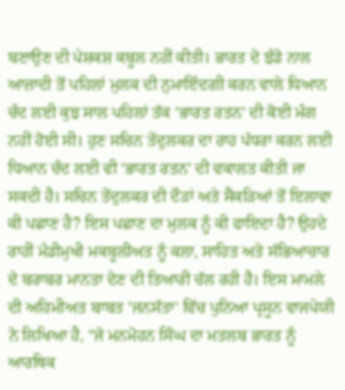ਬਣਾਉਣ ਦੀ ਪੇਸ਼ਕਸ਼ ਕਬੂਲ ਨਹੀਂ ਕੀਤੀ। ਭਾਰਤ ਦੇ ਝੰਡੇ ਨਾਲ ਆਜ਼ਾਦੀ ਤੋਂ ਪਹਿਲਾਂ ਮੁਲਕ ਦੀ ਨੁਮਾਇੰਦਗੀ ਕਰਨ ਵਾਲੇ ਧਿਆਨ ਚੰਦ ਲਈ ਕੁਝ ਸਾਲ ਪਹਿਲਾਂ ਤੱਕ 'ਭਾਰਤ ਰਤਨ' ਦੀ ਕੋਈ ਮੰਗ ਨਹੀਂ ਹੋਈ ਸੀ। ਹੁਣ ਸਚਿਨ ਤੇਂਦੁਲਕਰ ਦਾ ਰਾਹ ਪੱਧਰਾ ਕਰਨ ਲਈ ਧਿਆਨ ਚੰਦ ਲਈ ਵੀ 'ਭਾਰਤ ਰਤਨ' ਦੀ ਵਕਾਲਤ ਕੀਤੀ ਜਾ ਸਕਦੀ ਹੈ। ਸਚਿਨ ਤੇਂਦੁਲਕਰ ਦੀ ਦੌੜਾਂ ਅਤੇ ਸੈਂਕੜਿਆਂ ਤੋਂ ਇਲਾਵਾ ਕੀ ਪਛਾਣ ਹੈ? ਇਸ ਪਛਾਣ ਦਾ ਮੁਲਕ ਨੂੰ ਕੀ ਫਾਇਦਾ ਹੈ? ਉਹਦੇ ਰਾਹੀਂ ਮੰਡੀਮੁਖੀ ਮਕਬੂਲੀਅਤ ਨੂੰ ਕਲਾ, ਸਾਹਿਤ ਅਤੇ ਸੱਭਿਆਚਾਰ ਦੇ ਬਰਾਬਰ ਮਾਨਤਾ ਦੇਣ ਦੀ ਤਿਆਰੀ ਚੱਲ ਰਹੀ ਹੈ। ਇਸ ਮਾਮਲੇ ਦੀ ਅਹਿਮੀਅਤ ਬਾਬਤ 'ਜਨਸੱਤਾ' ਵਿੱਚ ਪੁਨਿਆ ਪ੍ਰਸੂਨ ਵਾਜਪੇਯੀ ਨੇ ਲਿਖਿਆ ਹੈ, "ਜੇ ਮਨਮੋਹਨ ਸਿੰਘ ਦਾ ਮਤਲਬ ਭਾਰਤ ਨੂੰ ਆਰਥਿਕ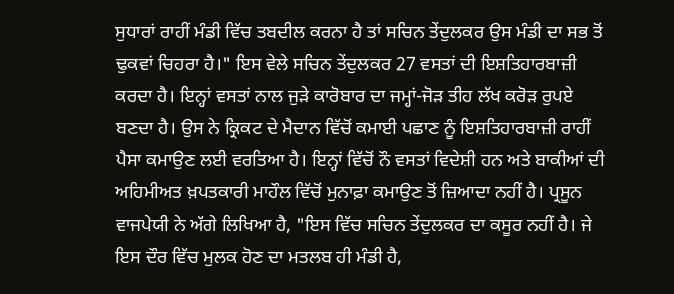ਸੁਧਾਰਾਂ ਰਾਹੀਂ ਮੰਡੀ ਵਿੱਚ ਤਬਦੀਲ ਕਰਨਾ ਹੈ ਤਾਂ ਸਚਿਨ ਤੇਂਦੁਲਕਰ ਉਸ ਮੰਡੀ ਦਾ ਸਭ ਤੋਂ ਢੁਕਵਾਂ ਚਿਹਰਾ ਹੈ।" ਇਸ ਵੇਲੇ ਸਚਿਨ ਤੇਂਦੁਲਕਰ 27 ਵਸਤਾਂ ਦੀ ਇਸ਼ਤਿਹਾਰਬਾਜ਼ੀ ਕਰਦਾ ਹੈ। ਇਨ੍ਹਾਂ ਵਸਤਾਂ ਨਾਲ ਜੁੜੇ ਕਾਰੋਬਾਰ ਦਾ ਜਮ੍ਹਾਂ-ਜੋੜ ਤੀਹ ਲੱਖ ਕਰੋੜ ਰੁਪਏ ਬਣਦਾ ਹੈ। ਉਸ ਨੇ ਕ੍ਰਿਕਟ ਦੇ ਮੈਦਾਨ ਵਿੱਚੋਂ ਕਮਾਈ ਪਛਾਣ ਨੂੰ ਇਸ਼ਤਿਹਾਰਬਾਜ਼ੀ ਰਾਹੀਂ ਪੈਸਾ ਕਮਾਉਣ ਲਈ ਵਰਤਿਆ ਹੈ। ਇਨ੍ਹਾਂ ਵਿੱਚੋਂ ਨੌ ਵਸਤਾਂ ਵਿਦੇਸ਼ੀ ਹਨ ਅਤੇ ਬਾਕੀਆਂ ਦੀ ਅਹਿਮੀਅਤ ਖ਼ਪਤਕਾਰੀ ਮਾਹੌਲ ਵਿੱਚੋਂ ਮੁਨਾਫ਼ਾ ਕਮਾਉਣ ਤੋਂ ਜ਼ਿਆਦਾ ਨਹੀਂ ਹੈ। ਪ੍ਰਸੂਨ ਵਾਜਪੇਯੀ ਨੇ ਅੱਗੇ ਲਿਖਿਆ ਹੈ, "ਇਸ ਵਿੱਚ ਸਚਿਨ ਤੇਂਦੁਲਕਰ ਦਾ ਕਸੂਰ ਨਹੀਂ ਹੈ। ਜੇ ਇਸ ਦੌਰ ਵਿੱਚ ਮੁਲਕ ਹੋਣ ਦਾ ਮਤਲਬ ਹੀ ਮੰਡੀ ਹੈ,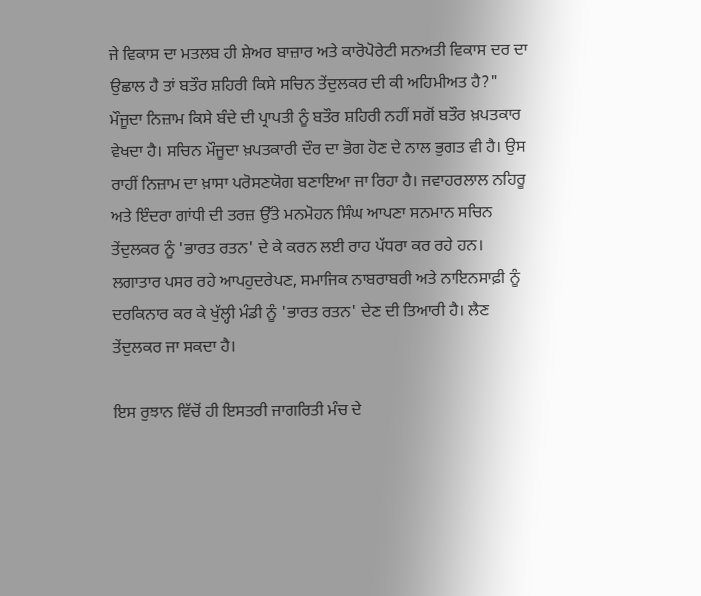ਜੇ ਵਿਕਾਸ ਦਾ ਮਤਲਬ ਹੀ ਸ਼ੇਅਰ ਬਾਜ਼ਾਰ ਅਤੇ ਕਾਰੋਪੋਰੇਟੀ ਸਨਅਤੀ ਵਿਕਾਸ ਦਰ ਦਾ ਉਛਾਲ ਹੈ ਤਾਂ ਬਤੌਰ ਸ਼ਹਿਰੀ ਕਿਸੇ ਸਚਿਨ ਤੇਂਦੁਲਕਰ ਦੀ ਕੀ ਅਹਿਮੀਅਤ ਹੈ?" ਮੌਜੂਦਾ ਨਿਜ਼ਾਮ ਕਿਸੇ ਬੰਦੇ ਦੀ ਪ੍ਰਾਪਤੀ ਨੂੰ ਬਤੌਰ ਸ਼ਹਿਰੀ ਨਹੀਂ ਸਗੋਂ ਬਤੌਰ ਖ਼ਪਤਕਾਰ ਵੇਖਦਾ ਹੈ। ਸਚਿਨ ਮੌਜੂਦਾ ਖ਼ਪਤਕਾਰੀ ਦੌਰ ਦਾ ਭੋਗ ਹੋਣ ਦੇ ਨਾਲ ਭੁਗਤ ਵੀ ਹੈ। ਉਸ ਰਾਹੀਂ ਨਿਜ਼ਾਮ ਦਾ ਖ਼ਾਸਾ ਪਰੋਸਣਯੋਗ ਬਣਾਇਆ ਜਾ ਰਿਹਾ ਹੈ। ਜਵਾਹਰਲਾਲ ਨਹਿਰੂ ਅਤੇ ਇੰਦਰਾ ਗਾਂਧੀ ਦੀ ਤਰਜ਼ ਉੱਤੇ ਮਨਮੋਹਨ ਸਿੰਘ ਆਪਣਾ ਸਨਮਾਨ ਸਚਿਨ ਤੇਂਦੁਲਕਰ ਨੂੰ 'ਭਾਰਤ ਰਤਨ' ਦੇ ਕੇ ਕਰਨ ਲਈ ਰਾਹ ਪੱਧਰਾ ਕਰ ਰਹੇ ਹਨ। ਲਗਾਤਾਰ ਪਸਰ ਰਹੇ ਆਪਹੁਦਰੇਪਣ, ਸਮਾਜਿਕ ਨਾਬਰਾਬਰੀ ਅਤੇ ਨਾਇਨਸਾਫ਼ੀ ਨੂੰ ਦਰਕਿਨਾਰ ਕਰ ਕੇ ਖੁੱਲ੍ਹੀ ਮੰਡੀ ਨੂੰ 'ਭਾਰਤ ਰਤਨ' ਦੇਣ ਦੀ ਤਿਆਰੀ ਹੈ। ਲੈਣ ਤੇਂਦੁਲਕਰ ਜਾ ਸਕਦਾ ਹੈ।

ਇਸ ਰੁਝਾਨ ਵਿੱਚੋਂ ਹੀ ਇਸਤਰੀ ਜਾਗਰਿਤੀ ਮੰਚ ਦੇ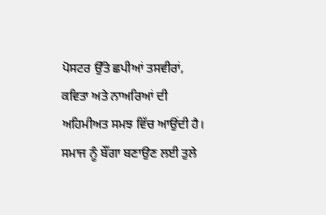ਪੋਸਟਰ ਉੱਤੇ ਛਪੀਆਂ ਤਸਵੀਰਾਂ, ਕਵਿਤਾ ਅਤੇ ਨਾਅਰਿਆਂ ਦੀ ਅਹਿਮੀਅਤ ਸਮਝ ਵਿੱਚ ਆਉਂਦੀ ਹੈ। ਸਮਾਜ ਨੂੰ ਬੌਂਗਾ ਬਣਾਉਣ ਲਈ ਤੁਲੇ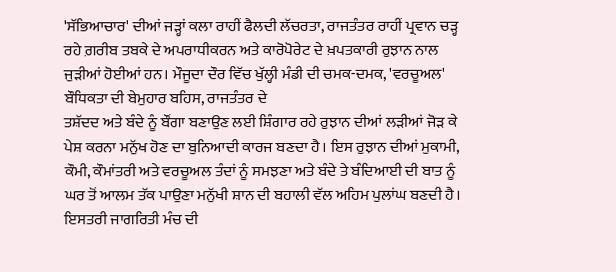'ਸੱਭਿਆਚਾਰ' ਦੀਆਂ ਜੜ੍ਹਾਂ ਕਲਾ ਰਾਹੀਂ ਫੈਲਦੀ ਲੱਚਰਤਾ, ਰਾਜਤੰਤਰ ਰਾਹੀਂ ਪ੍ਰਵਾਨ ਚੜ੍ਹ ਰਹੇ ਗ਼ਰੀਬ ਤਬਕੇ ਦੇ ਅਪਰਾਧੀਕਰਨ ਅਤੇ ਕਾਰੋਪੋਰੇਟ ਦੇ ਖ਼ਪਤਕਾਰੀ ਰੁਝਾਨ ਨਾਲ ਜੁੜੀਆਂ ਹੋਈਆਂ ਹਨ। ਮੌਜੂਦਾ ਦੌਰ ਵਿੱਚ ਖੁੱਲ੍ਹੀ ਮੰਡੀ ਦੀ ਚਮਕ-ਦਮਕ, 'ਵਰਚੂਅਲ' ਬੌਧਿਕਤਾ ਦੀ ਬੇਮੁਹਾਰ ਬਹਿਸ, ਰਾਜਤੰਤਰ ਦੇ
ਤਸ਼ੱਦਦ ਅਤੇ ਬੰਦੇ ਨੂੰ ਬੌਂਗਾ ਬਣਾਉਣ ਲਈ ਸ਼ਿੰਗਾਰ ਰਹੇ ਰੁਝਾਨ ਦੀਆਂ ਲੜੀਆਂ ਜੋੜ ਕੇ ਪੇਸ਼ ਕਰਨਾ ਮਨੁੱਖ ਹੋਣ ਦਾ ਬੁਨਿਆਦੀ ਕਾਰਜ ਬਣਦਾ ਹੈ। ਇਸ ਰੁਝਾਨ ਦੀਆਂ ਮੁਕਾਮੀ, ਕੌਮੀ, ਕੌਮਾਂਤਰੀ ਅਤੇ ਵਰਚੂਅਲ ਤੰਦਾਂ ਨੂੰ ਸਮਝਣਾ ਅਤੇ ਬੰਦੇ ਤੇ ਬੰਦਿਆਈ ਦੀ ਬਾਤ ਨੂੰ ਘਰ ਤੋਂ ਆਲਮ ਤੱਕ ਪਾਉਣਾ ਮਨੁੱਖੀ ਸ਼ਾਨ ਦੀ ਬਹਾਲੀ ਵੱਲ ਅਹਿਮ ਪੁਲਾਂਘ ਬਣਦੀ ਹੈ। ਇਸਤਰੀ ਜਾਗਰਿਤੀ ਮੰਚ ਦੀ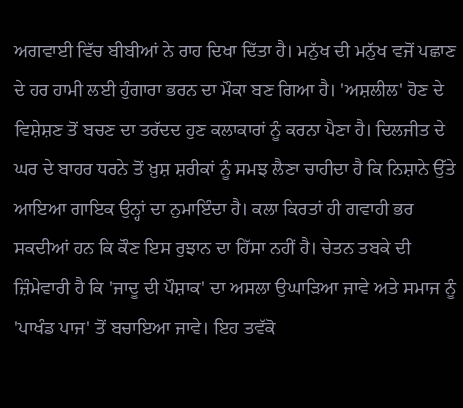ਅਗਵਾਈ ਵਿੱਚ ਬੀਬੀਆਂ ਨੇ ਰਾਹ ਦਿਖਾ ਦਿੱਤਾ ਹੈ। ਮਨੁੱਖ ਦੀ ਮਨੁੱਖ ਵਜੋਂ ਪਛਾਣ ਦੇ ਹਰ ਹਾਮੀ ਲਈ ਹੁੰਗਾਰਾ ਭਰਨ ਦਾ ਮੌਕਾ ਬਣ ਗਿਆ ਹੈ। 'ਅਸ਼ਲੀਲ' ਹੋਣ ਦੇ ਵਿਸ਼ੇਸ਼ਣ ਤੋਂ ਬਚਣ ਦਾ ਤਰੱਦਦ ਹੁਣ ਕਲਾਕਾਰਾਂ ਨੂੰ ਕਰਨਾ ਪੈਣਾ ਹੈ। ਦਿਲਜੀਤ ਦੇ ਘਰ ਦੇ ਬਾਹਰ ਧਰਨੇ ਤੋਂ ਖ਼ੁਸ਼ ਸ਼ਰੀਕਾਂ ਨੂੰ ਸਮਝ ਲੈਣਾ ਚਾਹੀਦਾ ਹੈ ਕਿ ਨਿਸ਼ਾਨੇ ਉੱਤੇ ਆਇਆ ਗਾਇਕ ਉਨ੍ਹਾਂ ਦਾ ਨੁਮਾਇੰਦਾ ਹੈ। ਕਲਾ ਕਿਰਤਾਂ ਹੀ ਗਵਾਹੀ ਭਰ ਸਕਦੀਆਂ ਹਨ ਕਿ ਕੌਣ ਇਸ ਰੁਝਾਨ ਦਾ ਹਿੱਸਾ ਨਹੀਂ ਹੈ। ਚੇਤਨ ਤਬਕੇ ਦੀ ਜ਼ਿੰਮੇਵਾਰੀ ਹੈ ਕਿ 'ਜਾਦੂ ਦੀ ਪੌਸ਼ਾਕ' ਦਾ ਅਸਲਾ ਉਘਾੜਿਆ ਜਾਵੇ ਅਤੇ ਸਮਾਜ ਨੂੰ 'ਪਾਖੰਡ ਪਾਜ' ਤੋਂ ਬਚਾਇਆ ਜਾਵੇ। ਇਹ ਤਵੱਕੋ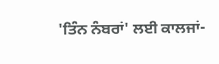'ਤਿੰਨ ਨੰਬਰਾਂ' ਲਈ ਕਾਲਜਾਂ-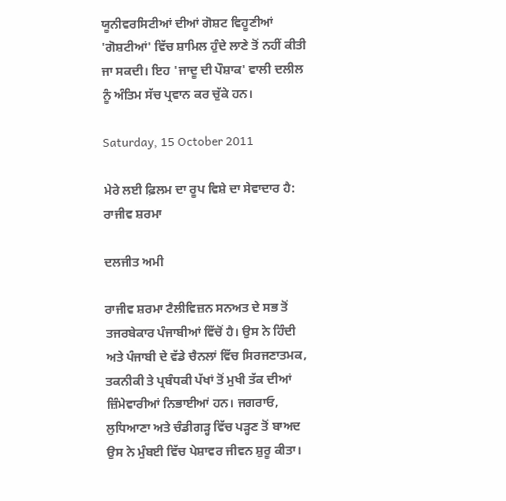ਯੂਨੀਵਰਸਿਟੀਆਂ ਦੀਆਂ ਗੋਸ਼ਟ ਵਿਹੂਣੀਆਂ 'ਗੋਸ਼ਟੀਆਂ' ਵਿੱਚ ਸ਼ਾਮਿਲ ਹੁੰਦੇ ਲਾਣੇ ਤੋਂ ਨਹੀਂ ਕੀਤੀ ਜਾ ਸਕਦੀ। ਇਹ 'ਜਾਦੂ ਦੀ ਪੌਸ਼ਾਕ' ਵਾਲੀ ਦਲੀਲ ਨੂੰ ਅੰਤਿਮ ਸੱਚ ਪ੍ਰਵਾਨ ਕਰ ਚੁੱਕੇ ਹਨ।

Saturday, 15 October 2011

ਮੇਰੇ ਲਈ ਫ਼ਿਲਮ ਦਾ ਰੂਪ ਵਿਸ਼ੇ ਦਾ ਸੇਵਾਦਾਰ ਹੈ: ਰਾਜੀਵ ਸ਼ਰਮਾ

ਦਲਜੀਤ ਅਮੀ

ਰਾਜੀਵ ਸ਼ਰਮਾ ਟੈਲੀਵਿਜ਼ਨ ਸਨਅਤ ਦੇ ਸਭ ਤੋਂ ਤਜਰਬੇਕਾਰ ਪੰਜਾਬੀਆਂ ਵਿੱਚੋਂ ਹੈ। ਉਸ ਨੇ ਹਿੰਦੀ ਅਤੇ ਪੰਜਾਬੀ ਦੇ ਵੱਡੇ ਚੈਨਲਾਂ ਵਿੱਚ ਸਿਰਜਣਾਤਮਕ, ਤਕਨੀਕੀ ਤੇ ਪ੍ਰਬੰਧਕੀ ਪੱਖਾਂ ਤੋਂ ਮੁਖੀ ਤੱਕ ਦੀਆਂ ਜ਼ਿੰਮੇਵਾਰੀਆਂ ਨਿਭਾਈਆਂ ਹਨ। ਜਗਰਾਓ, ਲੁਧਿਆਣਾ ਅਤੇ ਚੰਡੀਗੜ੍ਹ ਵਿੱਚ ਪੜ੍ਹਣ ਤੋਂ ਬਾਅਦ ਉਸ ਨੇ ਮੁੰਬਈ ਵਿੱਚ ਪੇਸ਼ਾਵਰ ਜੀਵਨ ਸ਼ੁਰੂ ਕੀਤਾ।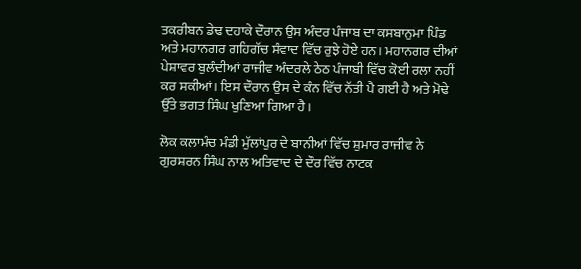ਤਕਰੀਬਨ ਡੇਢ ਦਹਾਕੇ ਦੌਰਾਨ ਉਸ ਅੰਦਰ ਪੰਜਾਬ ਦਾ ਕਸਬਾਨੁਮਾ ਪਿੰਡ ਅਤੇ ਮਹਾਨਗਰ ਗਹਿਗੱਚ ਸੰਵਾਦ ਵਿੱਚ ਰੁਝੇ ਹੋਏ ਹਨ। ਮਹਾਨਗਰ ਦੀਆਂ ਪੇਸ਼ਾਵਰ ਬੁਲੰਦੀਆਂ ਰਾਜੀਵ ਅੰਦਰਲੇ ਠੇਠ ਪੰਜਾਬੀ ਵਿੱਚ ਕੋਈ ਰਲਾ ਨਹੀਂ ਕਰ ਸਕੀਆਂ। ਇਸ ਦੌਰਾਨ ਉਸ ਦੇ ਕੰਨ ਵਿੱਚ ਨੱਤੀ ਪੈ ਗਈ ਹੈ ਅਤੇ ਮੋਢੇ ਉੱਤੇ ਭਗਤ ਸਿੰਘ ਖੁਣਿਆ ਗਿਆ ਹੈ।

ਲੋਕ ਕਲਾਮੰਚ ਮੰਡੀ ਮੁੱਲਾਂਪੁਰ ਦੇ ਬਾਨੀਆਂ ਵਿੱਚ ਸ਼ੁਮਾਰ ਰਾਜੀਵ ਨੇ ਗੁਰਸ਼ਰਨ ਸਿੰਘ ਨਾਲ ਅਤਿਵਾਦ ਦੇ ਦੌਰ ਵਿੱਚ ਨਾਟਕ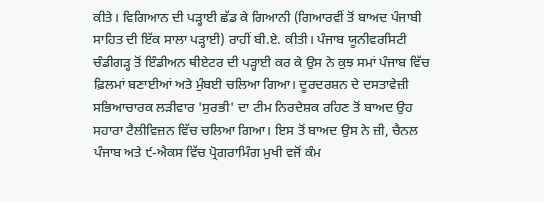ਕੀਤੇ। ਵਿਗਿਆਨ ਦੀ ਪੜ੍ਹਾਈ ਛੱਡ ਕੇ ਗਿਆਨੀ (ਗਿਆਰਵੀਂ ਤੋਂ ਬਾਅਦ ਪੰਜਾਬੀ ਸਾਹਿਤ ਦੀ ਇੱਕ ਸਾਲਾ ਪੜ੍ਹਾਈ) ਰਾਹੀਂ ਬੀ.ਏ. ਕੀਤੀ। ਪੰਜਾਬ ਯੂਨੀਵਰਸਿਟੀ ਚੰਡੀਗੜ੍ਹ ਤੋਂ ਇੰਡੀਅਨ ਥੀਏਟਰ ਦੀ ਪੜ੍ਹਾਈ ਕਰ ਕੇ ਉਸ ਨੇ ਕੁਝ ਸਮਾਂ ਪੰਜਾਬ ਵਿੱਚ ਫ਼ਿਲਮਾਂ ਬਣਾਈਆਂ ਅਤੇ ਮੁੰਬਈ ਚਲਿਆ ਗਿਆ। ਦੂਰਦਰਸ਼ਨ ਦੇ ਦਸਤਾਵੇਜ਼ੀ ਸਭਿਆਚਾਰਕ ਲੜੀਵਾਰ 'ਸੁਰਭੀ' ਦਾ ਟੀਮ ਨਿਰਦੇਸ਼ਕ ਰਹਿਣ ਤੋਂ ਬਾਅਦ ਉਹ ਸਹਾਰਾ ਟੈਲੀਵਿਜ਼ਨ ਵਿੱਚ ਚਲਿਆ ਗਿਆ। ਇਸ ਤੋਂ ਬਾਅਦ ਉਸ ਨੇ ਜ਼ੀ, ਚੈਨਲ ਪੰਜਾਬ ਅਤੇ ੯-ਐਕਸ ਵਿੱਚ ਪ੍ਰੋਗਰਾਮਿੰਗ ਮੁਖੀ ਵਜੋਂ ਕੰਮ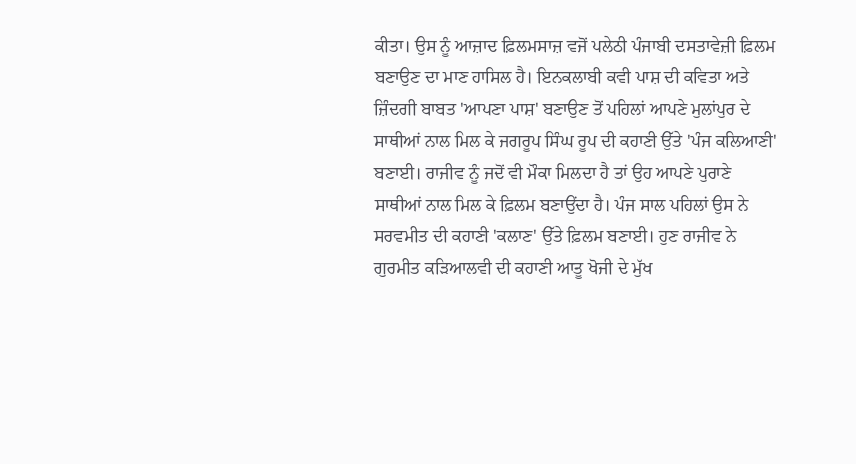ਕੀਤਾ। ਉਸ ਨੂੰ ਆਜ਼ਾਦ ਫ਼ਿਲਮਸਾਜ਼ ਵਜੋਂ ਪਲੇਠੀ ਪੰਜਾਬੀ ਦਸਤਾਵੇਜ਼ੀ ਫ਼ਿਲਮ ਬਣਾਉਣ ਦਾ ਮਾਣ ਹਾਸਿਲ ਹੈ। ਇਨਕਲਾਬੀ ਕਵੀ ਪਾਸ਼ ਦੀ ਕਵਿਤਾ ਅਤੇ ਜ਼ਿੰਦਗੀ ਬਾਬਤ 'ਆਪਣਾ ਪਾਸ਼' ਬਣਾਉਣ ਤੋਂ ਪਹਿਲਾਂ ਆਪਣੇ ਮੁਲਾਂਪੁਰ ਦੇ ਸਾਥੀਆਂ ਨਾਲ ਮਿਲ ਕੇ ਜਗਰੂਪ ਸਿੰਘ ਰੂਪ ਦੀ ਕਹਾਣੀ ਉੱਤੇ 'ਪੰਜ ਕਲਿਆਣੀ' ਬਣਾਈ। ਰਾਜੀਵ ਨੂੰ ਜਦੋਂ ਵੀ ਮੌਕਾ ਮਿਲਦਾ ਹੈ ਤਾਂ ਉਹ ਆਪਣੇ ਪੁਰਾਣੇ ਸਾਥੀਆਂ ਨਾਲ ਮਿਲ ਕੇ ਫ਼ਿਲਮ ਬਣਾਉਂਦਾ ਹੈ। ਪੰਜ ਸਾਲ ਪਹਿਲਾਂ ਉਸ ਨੇ ਸਰਵਮੀਤ ਦੀ ਕਹਾਣੀ 'ਕਲਾਣ' ਉੱਤੇ ਫ਼ਿਲਮ ਬਣਾਈ। ਹੁਣ ਰਾਜੀਵ ਨੇ ਗੁਰਮੀਤ ਕੜਿਆਲਵੀ ਦੀ ਕਹਾਣੀ ਆਤੂ ਖੋਜੀ ਦੇ ਮੁੱਖ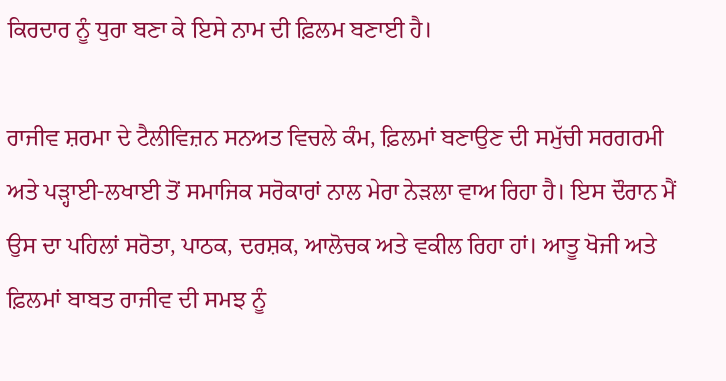ਕਿਰਦਾਰ ਨੂੰ ਧੁਰਾ ਬਣਾ ਕੇ ਇਸੇ ਨਾਮ ਦੀ ਫ਼ਿਲਮ ਬਣਾਈ ਹੈ।

ਰਾਜੀਵ ਸ਼ਰਮਾ ਦੇ ਟੈਲੀਵਿਜ਼ਨ ਸਨਅਤ ਵਿਚਲੇ ਕੰਮ, ਫ਼ਿਲਮਾਂ ਬਣਾਉਣ ਦੀ ਸਮੁੱਚੀ ਸਰਗਰਮੀ ਅਤੇ ਪੜ੍ਹਾਈ-ਲਖਾਈ ਤੋਂ ਸਮਾਜਿਕ ਸਰੋਕਾਰਾਂ ਨਾਲ ਮੇਰਾ ਨੇੜਲਾ ਵਾਅ ਰਿਹਾ ਹੈ। ਇਸ ਦੌਰਾਨ ਮੈਂ ਉਸ ਦਾ ਪਹਿਲਾਂ ਸਰੋਤਾ, ਪਾਠਕ, ਦਰਸ਼ਕ, ਆਲੋਚਕ ਅਤੇ ਵਕੀਲ ਰਿਹਾ ਹਾਂ। ਆਤੂ ਖੋਜੀ ਅਤੇ ਫ਼ਿਲਮਾਂ ਬਾਬਤ ਰਾਜੀਵ ਦੀ ਸਮਝ ਨੂੰ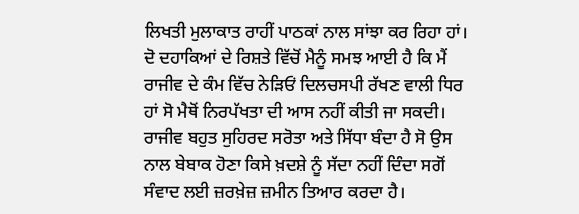ਲਿਖਤੀ ਮੁਲਾਕਾਤ ਰਾਹੀਂ ਪਾਠਕਾਂ ਨਾਲ ਸਾਂਝਾ ਕਰ ਰਿਹਾ ਹਾਂ। ਦੋ ਦਹਾਕਿਆਂ ਦੇ ਰਿਸ਼ਤੇ ਵਿੱਚੋਂ ਮੈਨੂੰ ਸਮਝ ਆਈ ਹੈ ਕਿ ਮੈਂ ਰਾਜੀਵ ਦੇ ਕੰਮ ਵਿੱਚ ਨੇੜਿਓਂ ਦਿਲਚਸਪੀ ਰੱਖਣ ਵਾਲੀ ਧਿਰ ਹਾਂ ਸੋ ਮੈਥੋਂ ਨਿਰਪੱਖਤਾ ਦੀ ਆਸ ਨਹੀਂ ਕੀਤੀ ਜਾ ਸਕਦੀ। ਰਾਜੀਵ ਬਹੁਤ ਸੁਹਿਰਦ ਸਰੋਤਾ ਅਤੇ ਸਿੱਧਾ ਬੰਦਾ ਹੈ ਸੋ ਉਸ ਨਾਲ ਬੇਬਾਕ ਹੋਣਾ ਕਿਸੇ ਖ਼ਦਸ਼ੇ ਨੂੰ ਸੱਦਾ ਨਹੀਂ ਦਿੰਦਾ ਸਗੋਂ ਸੰਵਾਦ ਲਈ ਜ਼ਰਖ਼ੇਜ਼ ਜ਼ਮੀਨ ਤਿਆਰ ਕਰਦਾ ਹੈ।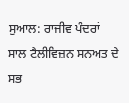ਸੁਆਲ: ਰਾਜੀਵ ਪੰਦਰਾਂ ਸਾਲ ਟੈਲੀਵਿਜ਼ਨ ਸਨਅਤ ਦੇ ਸਭ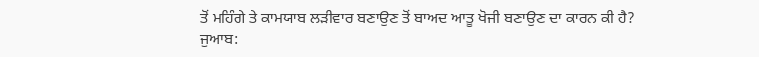ਤੋਂ ਮਹਿੰਗੇ ਤੇ ਕਾਮਯਾਬ ਲੜੀਵਾਰ ਬਣਾਉਣ ਤੋਂ ਬਾਅਦ ਆਤੂ ਖੋਜੀ ਬਣਾਉਣ ਦਾ ਕਾਰਨ ਕੀ ਹੈ?
ਜੁਆਬ: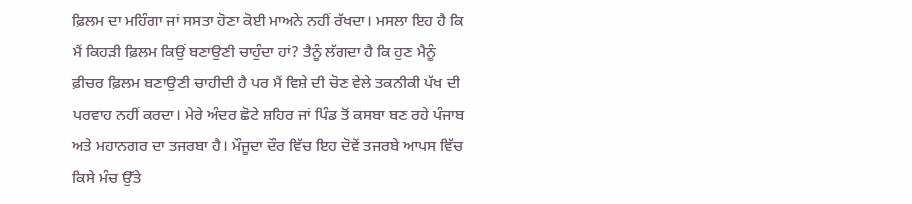ਫ਼ਿਲਮ ਦਾ ਮਹਿੰਗਾ ਜਾਂ ਸਸਤਾ ਹੋਣਾ ਕੋਈ ਮਾਅਨੇ ਨਹੀਂ ਰੱਖਦਾ। ਮਸਲਾ ਇਹ ਹੈ ਕਿ ਮੈਂ ਕਿਹੜੀ ਫ਼ਿਲਮ ਕਿਉਂ ਬਣਾਉਣੀ ਚਾਹੁੰਦਾ ਹਾਂ? ਤੈਨੂੰ ਲੱਗਦਾ ਹੈ ਕਿ ਹੁਣ ਮੈਨੂੰ ਫ਼ੀਚਰ ਫ਼ਿਲਮ ਬਣਾਉਣੀ ਚਾਹੀਦੀ ਹੈ ਪਰ ਮੈਂ ਵਿਸ਼ੇ ਦੀ ਚੋਣ ਵੇਲੇ ਤਕਨੀਕੀ ਪੱਖ ਦੀ ਪਰਵਾਹ ਨਹੀਂ ਕਰਦਾ। ਮੇਰੇ ਅੰਦਰ ਛੋਟੇ ਸ਼ਹਿਰ ਜਾਂ ਪਿੰਡ ਤੋਂ ਕਸਬਾ ਬਣ ਰਹੇ ਪੰਜਾਬ ਅਤੇ ਮਹਾਨਗਰ ਦਾ ਤਜਰਬਾ ਹੈ। ਮੌਜੂਦਾ ਦੌਰ ਵਿੱਚ ਇਹ ਦੋਵੇਂ ਤਜਰਬੇ ਆਪਸ ਵਿੱਚ ਕਿਸੇ ਮੰਚ ਉੱਤੇ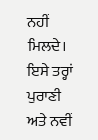ਨਹੀਂ ਮਿਲਦੇ। ਇਸੇ ਤਰ੍ਹਾਂ ਪੁਰਾਣੀ ਅਤੇ ਨਵੀਂ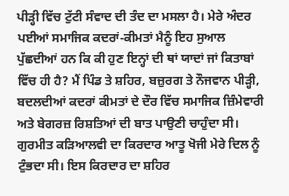ਪੀੜ੍ਹੀ ਵਿੱਚ ਟੁੱਟੀ ਸੰਵਾਦ ਦੀ ਤੰਦ ਦਾ ਮਸਲਾ ਹੈ। ਮੇਰੇ ਅੰਦਰ ਪਈਆਂ ਸਮਾਜਿਕ ਕਦਰਾਂ-ਕੀਮਤਾਂ ਮੈਨੂੰ ਇਹ ਸੁਆਲ ਪੁੱਛਦੀਆਂ ਹਨ ਕਿ ਕੀ ਹੁਣ ਇਨ੍ਹਾਂ ਦੀ ਥਾਂ ਯਾਦਾਂ ਜਾਂ ਕਿਤਾਬਾਂ ਵਿੱਚ ਹੀ ਹੈ? ਮੈਂ ਪਿੰਡ ਤੇ ਸ਼ਹਿਰ, ਬਜ਼ੁਰਗ ਤੇ ਨੌਜਵਾਨ ਪੀੜ੍ਹੀ, ਬਦਲਦੀਆਂ ਕਦਰਾਂ ਕੀਮਤਾਂ ਦੇ ਦੌਰ ਵਿੱਚ ਸਮਾਜਿਕ ਜ਼ਿੰਮੇਵਾਰੀ ਅਤੇ ਬੇਗਰਜ਼ ਰਿਸ਼ਤਿਆਂ ਦੀ ਬਾਤ ਪਾਉਣੀ ਚਾਹੁੰਦਾ ਸੀ। ਗੁਰਮੀਤ ਕੜਿਆਲਵੀ ਦਾ ਕਿਰਦਾਰ ਆਤੂ ਖੋਜੀ ਮੇਰੇ ਦਿਲ ਨੂੰ ਟੁੰਭਦਾ ਸੀ। ਇਸ ਕਿਰਦਾਰ ਦਾ ਸ਼ਹਿਰ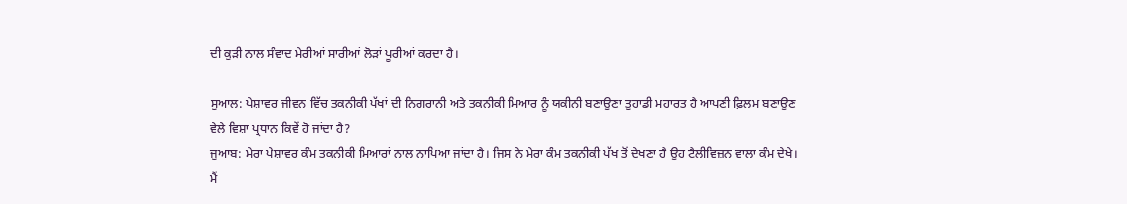ਦੀ ਕੁੜੀ ਨਾਲ ਸੰਵਾਦ ਮੇਰੀਆਂ ਸਾਰੀਆਂ ਲੋੜਾਂ ਪੂਰੀਆਂ ਕਰਦਾ ਹੈ।

ਸੁਆਲ: ਪੇਸ਼ਾਵਰ ਜੀਵਨ ਵਿੱਚ ਤਕਨੀਕੀ ਪੱਖਾਂ ਦੀ ਨਿਗਰਾਨੀ ਅਤੇ ਤਕਨੀਕੀ ਮਿਆਰ ਨੂੰ ਯਕੀਨੀ ਬਣਾਉਣਾ ਤੁਹਾਡੀ ਮਹਾਰਤ ਹੈ ਆਪਣੀ ਫ਼ਿਲਮ ਬਣਾਉਣ ਵੇਲੇ ਵਿਸ਼ਾ ਪ੍ਰਧਾਨ ਕਿਵੇਂ ਹੋ ਜਾਂਦਾ ਹੈ?
ਜੁਆਬ: ਮੇਰਾ ਪੇਸ਼ਾਵਰ ਕੰਮ ਤਕਨੀਕੀ ਮਿਆਰਾਂ ਨਾਲ ਨਾਪਿਆ ਜਾਂਦਾ ਹੈ। ਜਿਸ ਨੇ ਮੇਰਾ ਕੰਮ ਤਕਨੀਕੀ ਪੱਖ ਤੋਂ ਦੇਖਣਾ ਹੈ ਉਹ ਟੈਲੀਵਿਜ਼ਨ ਵਾਲਾ ਕੰਮ ਦੇਖੇ। ਮੈਂ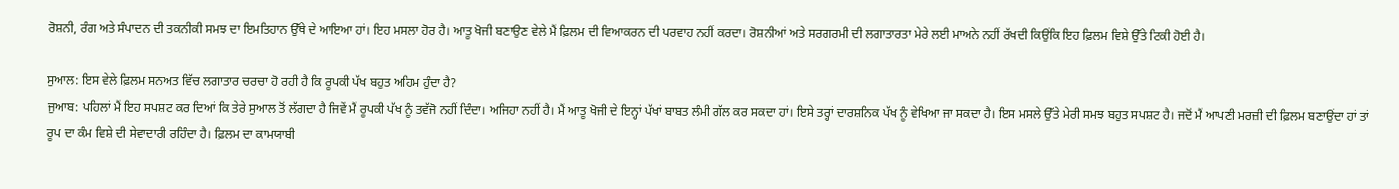ਰੋਸ਼ਨੀ, ਰੰਗ ਅਤੇ ਸੰਪਾਦਨ ਦੀ ਤਕਨੀਕੀ ਸਮਝ ਦਾ ਇਮਤਿਹਾਨ ਉੱਥੇ ਦੇ ਆਇਆ ਹਾਂ। ਇਹ ਮਸਲਾ ਹੋਰ ਹੈ। ਆਤੂ ਖੋਜੀ ਬਣਾਉਣ ਵੇਲੇ ਮੈਂ ਫ਼ਿਲਮ ਦੀ ਵਿਆਕਰਨ ਦੀ ਪਰਵਾਹ ਨਹੀਂ ਕਰਦਾ। ਰੋਸ਼ਨੀਆਂ ਅਤੇ ਸਰਗਰਮੀ ਦੀ ਲਗਾਤਾਰਤਾ ਮੇਰੇ ਲਈ ਮਾਅਨੇ ਨਹੀਂ ਰੱਖਦੀ ਕਿਉਂਕਿ ਇਹ ਫ਼ਿਲਮ ਵਿਸ਼ੇ ਉੱਤੇ ਟਿਕੀ ਹੋਈ ਹੈ।

ਸੁਆਲ: ਇਸ ਵੇਲੇ ਫ਼ਿਲਮ ਸਨਅਤ ਵਿੱਚ ਲਗਾਤਾਰ ਚਰਚਾ ਹੋ ਰਹੀ ਹੈ ਕਿ ਰੂਪਕੀ ਪੱਖ ਬਹੁਤ ਅਹਿਮ ਹੁੰਦਾ ਹੈ?
ਜੁਆਬ: ਪਹਿਲਾਂ ਮੈਂ ਇਹ ਸਪਸ਼ਟ ਕਰ ਦਿਆਂ ਕਿ ਤੇਰੇ ਸੁਆਲ ਤੋਂ ਲੱਗਦਾ ਹੈ ਜਿਵੇਂ ਮੈਂ ਰੂਪਕੀ ਪੱਖ ਨੂੰ ਤਵੱਜੋ ਨਹੀਂ ਦਿੰਦਾ। ਅਜਿਹਾ ਨਹੀਂ ਹੈ। ਮੈਂ ਆਤੂ ਖੋਜੀ ਦੇ ਇਨ੍ਹਾਂ ਪੱਖਾਂ ਬਾਬਤ ਲੰਮੀ ਗੱਲ ਕਰ ਸਕਦਾ ਹਾਂ। ਇਸੇ ਤਰ੍ਹਾਂ ਦਾਰਸ਼ਨਿਕ ਪੱਖ ਨੂੰ ਵੇਖਿਆ ਜਾ ਸਕਦਾ ਹੈ। ਇਸ ਮਸਲੇ ਉੱਤੇ ਮੇਰੀ ਸਮਝ ਬਹੁਤ ਸਪਸ਼ਟ ਹੈ। ਜਦੋਂ ਮੈਂ ਆਪਣੀ ਮਰਜ਼ੀ ਦੀ ਫ਼ਿਲਮ ਬਣਾਉਂਦਾ ਹਾਂ ਤਾਂ ਰੂਪ ਦਾ ਕੰਮ ਵਿਸ਼ੇ ਦੀ ਸੇਵਾਦਾਰੀ ਰਹਿੰਦਾ ਹੈ। ਫ਼ਿਲਮ ਦਾ ਕਾਮਯਾਬੀ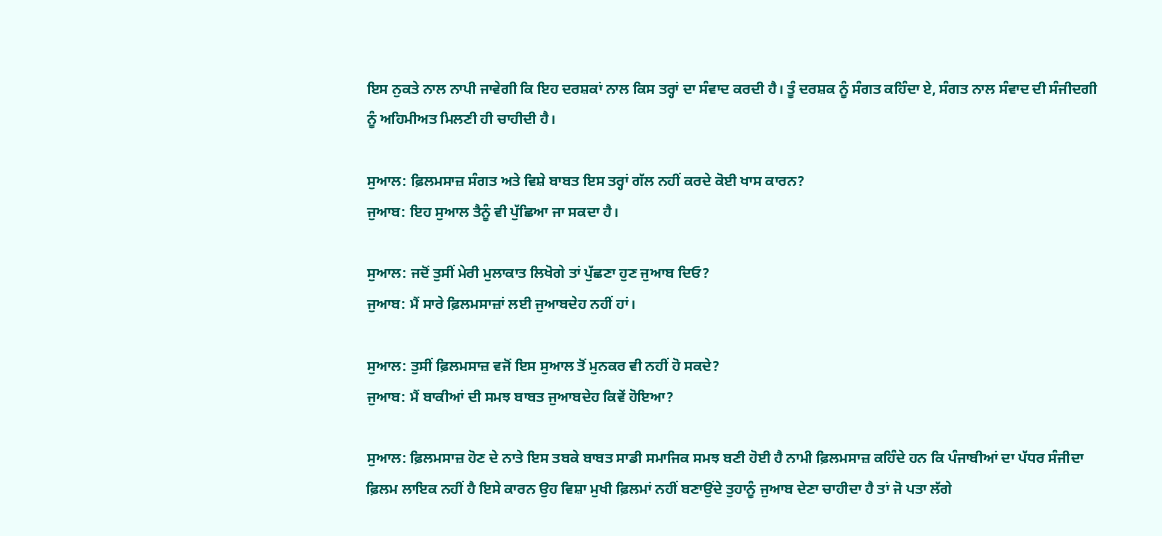ਇਸ ਨੁਕਤੇ ਨਾਲ ਨਾਪੀ ਜਾਵੇਗੀ ਕਿ ਇਹ ਦਰਸ਼ਕਾਂ ਨਾਲ ਕਿਸ ਤਰ੍ਹਾਂ ਦਾ ਸੰਵਾਦ ਕਰਦੀ ਹੈ। ਤੂੰ ਦਰਸ਼ਕ ਨੂੰ ਸੰਗਤ ਕਹਿੰਦਾ ਏ, ਸੰਗਤ ਨਾਲ ਸੰਵਾਦ ਦੀ ਸੰਜੀਦਗੀ ਨੂੰ ਅਹਿਮੀਅਤ ਮਿਲਣੀ ਹੀ ਚਾਹੀਦੀ ਹੈ।

ਸੁਆਲ: ਫ਼ਿਲਮਸਾਜ਼ ਸੰਗਤ ਅਤੇ ਵਿਸ਼ੇ ਬਾਬਤ ਇਸ ਤਰ੍ਹਾਂ ਗੱਲ ਨਹੀਂ ਕਰਦੇ ਕੋਈ ਖਾਸ ਕਾਰਨ?
ਜੁਆਬ: ਇਹ ਸੁਆਲ ਤੈਨੂੰ ਵੀ ਪੁੱਛਿਆ ਜਾ ਸਕਦਾ ਹੈ।

ਸੁਆਲ: ਜਦੋਂ ਤੁਸੀਂ ਮੇਰੀ ਮੁਲਾਕਾਤ ਲਿਖੋਗੇ ਤਾਂ ਪੁੱਛਣਾ ਹੁਣ ਜੁਆਬ ਦਿਓ?
ਜੁਆਬ: ਮੈਂ ਸਾਰੇ ਫ਼ਿਲਮਸਾਜ਼ਾਂ ਲਈ ਜੁਆਬਦੇਹ ਨਹੀਂ ਹਾਂ।

ਸੁਆਲ: ਤੁਸੀਂ ਫ਼ਿਲਮਸਾਜ਼ ਵਜੋਂ ਇਸ ਸੁਆਲ ਤੋਂ ਮੁਨਕਰ ਵੀ ਨਹੀਂ ਹੋ ਸਕਦੇ?
ਜੁਆਬ: ਮੈਂ ਬਾਕੀਆਂ ਦੀ ਸਮਝ ਬਾਬਤ ਜੁਆਬਦੇਹ ਕਿਵੇਂ ਹੋਇਆ?

ਸੁਆਲ: ਫ਼ਿਲਮਸਾਜ਼ ਹੋਣ ਦੇ ਨਾਤੇ ਇਸ ਤਬਕੇ ਬਾਬਤ ਸਾਡੀ ਸਮਾਜਿਕ ਸਮਝ ਬਣੀ ਹੋਈ ਹੈ ਨਾਮੀ ਫ਼ਿਲਮਸਾਜ਼ ਕਹਿੰਦੇ ਹਨ ਕਿ ਪੰਜਾਬੀਆਂ ਦਾ ਪੱਧਰ ਸੰਜੀਦਾ ਫ਼ਿਲਮ ਲਾਇਕ ਨਹੀਂ ਹੈ ਇਸੇ ਕਾਰਨ ਉਹ ਵਿਸ਼ਾ ਮੁਖੀ ਫ਼ਿਲਮਾਂ ਨਹੀਂ ਬਣਾਉਂਦੇ ਤੁਹਾਨੂੰ ਜੁਆਬ ਦੇਣਾ ਚਾਹੀਦਾ ਹੈ ਤਾਂ ਜੋ ਪਤਾ ਲੱਗੇ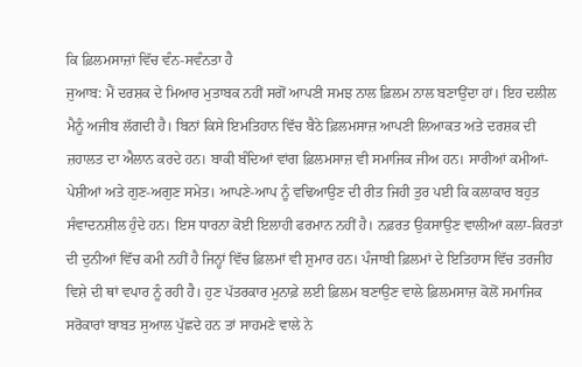ਕਿ ਫ਼ਿਲਮਸਾਜ਼ਾਂ ਵਿੱਚ ਵੰਨ-ਸਵੰਨਤਾ ਹੈ
ਜੁਆਬ: ਮੈਂ ਦਰਸ਼ਕ ਦੇ ਮਿਆਰ ਮੁਤਾਬਕ ਨਹੀਂ ਸਗੋਂ ਆਪਣੀ ਸਮਝ ਨਾਲ ਫ਼ਿਲਮ ਨਾਲ ਬਣਾਉਂਦਾ ਹਾਂ। ਇਹ ਦਲੀਲ ਮੈਨੂੰ ਅਜੀਬ ਲੱਗਦੀ ਹੈ। ਬਿਨਾਂ ਕਿਸੇ ਇਮਤਿਹਾਨ ਵਿੱਚ ਬੈਠੇ ਫ਼ਿਲਮਸਾਜ਼ ਆਪਣੀ ਲਿਆਕਤ ਅਤੇ ਦਰਸ਼ਕ ਦੀ ਜ਼ਹਾਲਤ ਦਾ ਐਲਾਨ ਕਰਦੇ ਹਨ। ਬਾਕੀ ਬੰਦਿਆਂ ਵਾਂਗ ਫ਼ਿਲਮਸਾਜ਼ ਵੀ ਸਮਾਜਿਕ ਜੀਅ ਹਨ। ਸਾਰੀਆਂ ਕਮੀਆਂ-ਪੇਸ਼ੀਆਂ ਅਤੇ ਗੁਣ-ਅਗੁਣ ਸਮੇਤ। ਆਪਣੇ-ਆਪ ਨੂੰ ਵਢਿਆਉਣ ਦੀ ਰੀਤ ਜਿਹੀ ਤੁਰ ਪਈ ਕਿ ਕਲਾਕਾਰ ਬਹੁਤ ਸੰਵਾਦਨਸ਼ੀਲ ਹੁੰਦੇ ਹਨ। ਇਸ ਧਾਰਨਾ ਕੋਈ ਇਲਾਹੀ ਫਰਮਾਨ ਨਹੀਂ ਹੈ। ਨਫ਼ਰਤ ਉਕਸਾਉਣ ਵਾਲੀਆਂ ਕਲਾ-ਕਿਰਤਾਂ ਦੀ ਦੁਨੀਆਂ ਵਿੱਚ ਕਮੀ ਨਹੀਂ ਹੈ ਜਿਨ੍ਹਾਂ ਵਿੱਚ ਫ਼ਿਲਮਾਂ ਵੀ ਸ਼ੁਮਾਰ ਹਨ। ਪੰਜਾਬੀ ਫ਼ਿਲਮਾਂ ਦੇ ਇਤਿਹਾਸ ਵਿੱਚ ਤਰਜੀਹ ਵਿਸ਼ੇ ਦੀ ਥਾਂ ਵਪਾਰ ਨੂੰ ਰਹੀ ਹੈ। ਹੁਣ ਪੱਤਰਕਾਰ ਮੁਨਾਫ਼ੇ ਲਈ ਫ਼ਿਲਮ ਬਣਾਉਣ ਵਾਲੇ ਫ਼ਿਲਮਸਾਜ਼ ਕੋਲੋਂ ਸਮਾਜਿਕ ਸਰੋਕਾਰਾਂ ਬਾਬਤ ਸੁਆਲ ਪੁੱਛਦੇ ਹਨ ਤਾਂ ਸਾਹਮਣੇ ਵਾਲੇ ਨੇ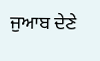ਜੁਆਬ ਦੇਣੇ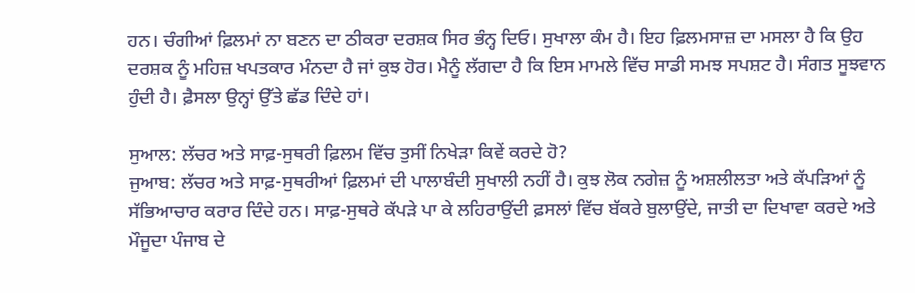ਹਨ। ਚੰਗੀਆਂ ਫ਼ਿਲਮਾਂ ਨਾ ਬਣਨ ਦਾ ਠੀਕਰਾ ਦਰਸ਼ਕ ਸਿਰ ਭੰਨ੍ਹ ਦਿਓ। ਸੁਖਾਲਾ ਕੰਮ ਹੈ। ਇਹ ਫ਼ਿਲਮਸਾਜ਼ ਦਾ ਮਸਲਾ ਹੈ ਕਿ ਉਹ ਦਰਸ਼ਕ ਨੂੰ ਮਹਿਜ਼ ਖਪਤਕਾਰ ਮੰਨਦਾ ਹੈ ਜਾਂ ਕੁਝ ਹੋਰ। ਮੈਨੂੰ ਲੱਗਦਾ ਹੈ ਕਿ ਇਸ ਮਾਮਲੇ ਵਿੱਚ ਸਾਡੀ ਸਮਝ ਸਪਸ਼ਟ ਹੈ। ਸੰਗਤ ਸੂਝਵਾਨ ਹੁੰਦੀ ਹੈ। ਫ਼ੈਸਲਾ ਉਨ੍ਹਾਂ ਉੱਤੇ ਛੱਡ ਦਿੰਦੇ ਹਾਂ।

ਸੁਆਲ: ਲੱਚਰ ਅਤੇ ਸਾਫ਼-ਸੁਥਰੀ ਫ਼ਿਲਮ ਵਿੱਚ ਤੁਸੀਂ ਨਿਖੇੜਾ ਕਿਵੇਂ ਕਰਦੇ ਹੋ?
ਜੁਆਬ: ਲੱਚਰ ਅਤੇ ਸਾਫ਼-ਸੁਥਰੀਆਂ ਫ਼ਿਲਮਾਂ ਦੀ ਪਾਲਾਬੰਦੀ ਸੁਖਾਲੀ ਨਹੀਂ ਹੈ। ਕੁਝ ਲੋਕ ਨਗੇਜ਼ ਨੂੰ ਅਸ਼ਲੀਲਤਾ ਅਤੇ ਕੱਪੜਿਆਂ ਨੂੰ ਸੱਭਿਆਚਾਰ ਕਰਾਰ ਦਿੰਦੇ ਹਨ। ਸਾਫ਼-ਸੁਥਰੇ ਕੱਪੜੇ ਪਾ ਕੇ ਲਹਿਰਾਉਂਦੀ ਫ਼ਸਲਾਂ ਵਿੱਚ ਬੱਕਰੇ ਬੁਲਾਉਂਦੇ, ਜਾਤੀ ਦਾ ਦਿਖਾਵਾ ਕਰਦੇ ਅਤੇ ਮੌਜੂਦਾ ਪੰਜਾਬ ਦੇ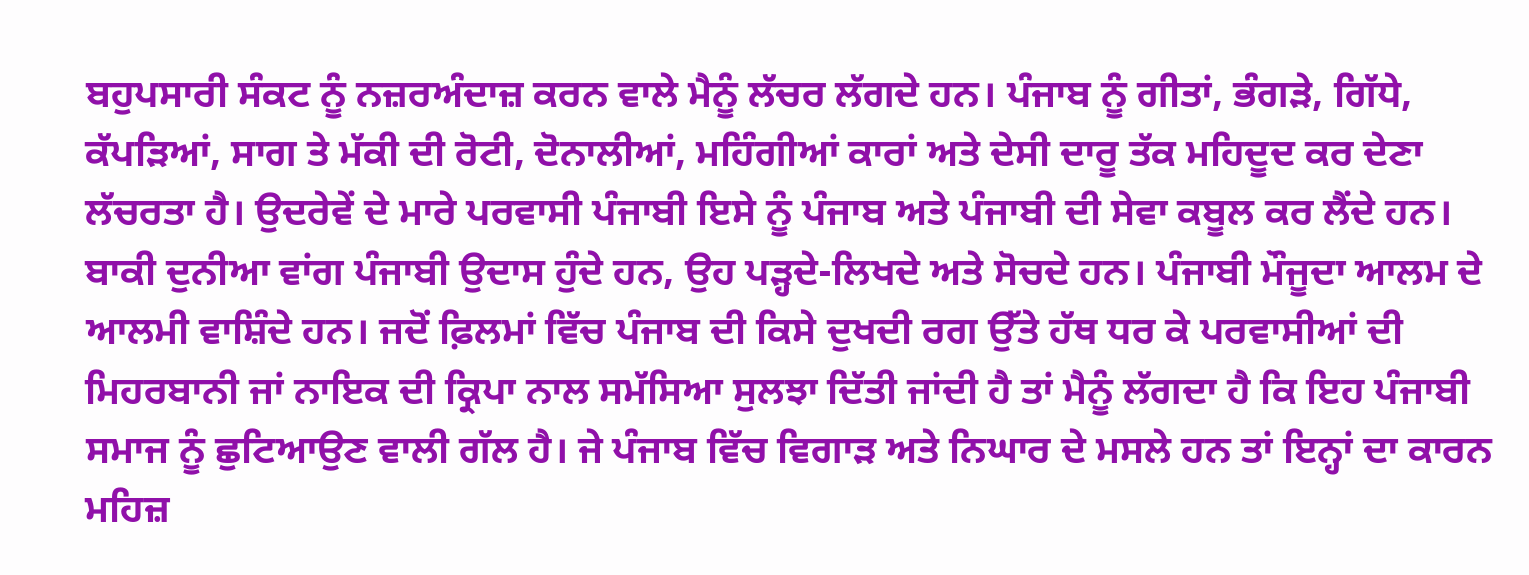ਬਹੁਪਸਾਰੀ ਸੰਕਟ ਨੂੰ ਨਜ਼ਰਅੰਦਾਜ਼ ਕਰਨ ਵਾਲੇ ਮੈਨੂੰ ਲੱਚਰ ਲੱਗਦੇ ਹਨ। ਪੰਜਾਬ ਨੂੰ ਗੀਤਾਂ, ਭੰਗੜੇ, ਗਿੱਧੇ, ਕੱਪੜਿਆਂ, ਸਾਗ ਤੇ ਮੱਕੀ ਦੀ ਰੋਟੀ, ਦੋਨਾਲੀਆਂ, ਮਹਿੰਗੀਆਂ ਕਾਰਾਂ ਅਤੇ ਦੇਸੀ ਦਾਰੂ ਤੱਕ ਮਹਿਦੂਦ ਕਰ ਦੇਣਾ ਲੱਚਰਤਾ ਹੈ। ਉਦਰੇਵੇਂ ਦੇ ਮਾਰੇ ਪਰਵਾਸੀ ਪੰਜਾਬੀ ਇਸੇ ਨੂੰ ਪੰਜਾਬ ਅਤੇ ਪੰਜਾਬੀ ਦੀ ਸੇਵਾ ਕਬੂਲ ਕਰ ਲੈਂਦੇ ਹਨ। ਬਾਕੀ ਦੁਨੀਆ ਵਾਂਗ ਪੰਜਾਬੀ ਉਦਾਸ ਹੁੰਦੇ ਹਨ, ਉਹ ਪੜ੍ਹਦੇ-ਲਿਖਦੇ ਅਤੇ ਸੋਚਦੇ ਹਨ। ਪੰਜਾਬੀ ਮੌਜੂਦਾ ਆਲਮ ਦੇ ਆਲਮੀ ਵਾਸ਼ਿੰਦੇ ਹਨ। ਜਦੋਂ ਫ਼ਿਲਮਾਂ ਵਿੱਚ ਪੰਜਾਬ ਦੀ ਕਿਸੇ ਦੁਖਦੀ ਰਗ ਉੱਤੇ ਹੱਥ ਧਰ ਕੇ ਪਰਵਾਸੀਆਂ ਦੀ ਮਿਹਰਬਾਨੀ ਜਾਂ ਨਾਇਕ ਦੀ ਕ੍ਰਿਪਾ ਨਾਲ ਸਮੱਸਿਆ ਸੁਲਝਾ ਦਿੱਤੀ ਜਾਂਦੀ ਹੈ ਤਾਂ ਮੈਨੂੰ ਲੱਗਦਾ ਹੈ ਕਿ ਇਹ ਪੰਜਾਬੀ ਸਮਾਜ ਨੂੰ ਛੁਟਿਆਉਣ ਵਾਲੀ ਗੱਲ ਹੈ। ਜੇ ਪੰਜਾਬ ਵਿੱਚ ਵਿਗਾੜ ਅਤੇ ਨਿਘਾਰ ਦੇ ਮਸਲੇ ਹਨ ਤਾਂ ਇਨ੍ਹਾਂ ਦਾ ਕਾਰਨ ਮਹਿਜ਼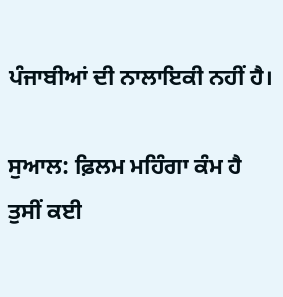ਪੰਜਾਬੀਆਂ ਦੀ ਨਾਲਾਇਕੀ ਨਹੀਂ ਹੈ।

ਸੁਆਲ: ਫ਼ਿਲਮ ਮਹਿੰਗਾ ਕੰਮ ਹੈ ਤੁਸੀਂ ਕਈ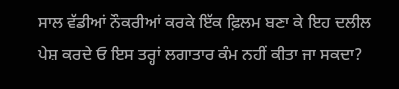ਸਾਲ ਵੱਡੀਆਂ ਨੌਕਰੀਆਂ ਕਰਕੇ ਇੱਕ ਫ਼ਿਲਮ ਬਣਾ ਕੇ ਇਹ ਦਲੀਲ ਪੇਸ਼ ਕਰਦੇ ਓ ਇਸ ਤਰ੍ਹਾਂ ਲਗਾਤਾਰ ਕੰਮ ਨਹੀਂ ਕੀਤਾ ਜਾ ਸਕਦਾ?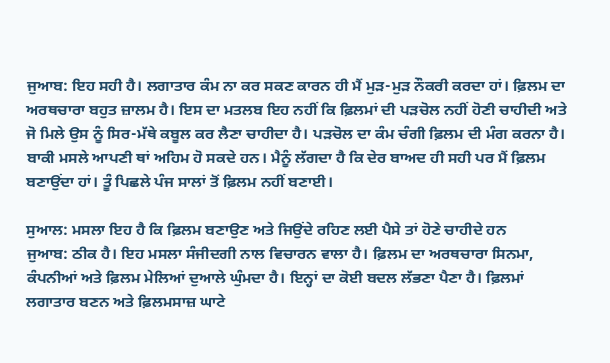ਜੁਆਬ: ਇਹ ਸਹੀ ਹੈ। ਲਗਾਤਾਰ ਕੰਮ ਨਾ ਕਰ ਸਕਣ ਕਾਰਨ ਹੀ ਮੈਂ ਮੁੜ-ਮੁੜ ਨੌਕਰੀ ਕਰਦਾ ਹਾਂ। ਫ਼ਿਲਮ ਦਾ ਅਰਥਚਾਰਾ ਬਹੁਤ ਜ਼ਾਲਮ ਹੈ। ਇਸ ਦਾ ਮਤਲਬ ਇਹ ਨਹੀਂ ਕਿ ਫ਼ਿਲਮਾਂ ਦੀ ਪੜਚੋਲ ਨਹੀਂ ਹੋਣੀ ਚਾਹੀਦੀ ਅਤੇ ਜੋ ਮਿਲੇ ਉਸ ਨੂੰ ਸਿਰ-ਮੱਥੇ ਕਬੂਲ ਕਰ ਲੈਣਾ ਚਾਹੀਦਾ ਹੈ। ਪੜਚੋਲ ਦਾ ਕੰਮ ਚੰਗੀ ਫ਼ਿਲਮ ਦੀ ਮੰਗ ਕਰਨਾ ਹੈ। ਬਾਕੀ ਮਸਲੇ ਆਪਣੀ ਥਾਂ ਅਹਿਮ ਹੋ ਸਕਦੇ ਹਨ। ਮੈਨੂੰ ਲੱਗਦਾ ਹੈ ਕਿ ਦੇਰ ਬਾਅਦ ਹੀ ਸਹੀ ਪਰ ਮੈਂ ਫ਼ਿਲਮ ਬਣਾਉਂਦਾ ਹਾਂ। ਤੂੰ ਪਿਛਲੇ ਪੰਜ ਸਾਲਾਂ ਤੋਂ ਫ਼ਿਲਮ ਨਹੀਂ ਬਣਾਈ।

ਸੁਆਲ: ਮਸਲਾ ਇਹ ਹੈ ਕਿ ਫ਼ਿਲਮ ਬਣਾਉਣ ਅਤੇ ਜਿਉਂਦੇ ਰਹਿਣ ਲਈ ਪੈਸੇ ਤਾਂ ਹੋਣੇ ਚਾਹੀਦੇ ਹਨ
ਜੁਆਬ: ਠੀਕ ਹੈ। ਇਹ ਮਸਲਾ ਸੰਜੀਦਗੀ ਨਾਲ ਵਿਚਾਰਨ ਵਾਲਾ ਹੈ। ਫ਼ਿਲਮ ਦਾ ਅਰਥਚਾਰਾ ਸਿਨਮਾ, ਕੰਪਨੀਆਂ ਅਤੇ ਫ਼ਿਲਮ ਮੇਲਿਆਂ ਦੁਆਲੇ ਘੁੰਮਦਾ ਹੈ। ਇਨ੍ਹਾਂ ਦਾ ਕੋਈ ਬਦਲ ਲੱਭਣਾ ਪੈਣਾ ਹੈ। ਫ਼ਿਲਮਾਂ ਲਗਾਤਾਰ ਬਣਨ ਅਤੇ ਫ਼ਿਲਮਸਾਜ਼ ਘਾਟੇ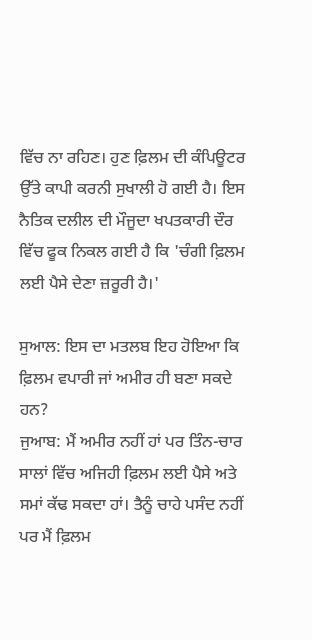ਵਿੱਚ ਨਾ ਰਹਿਣ। ਹੁਣ ਫ਼ਿਲਮ ਦੀ ਕੰਪਿਊਟਰ ਉੱਤੇ ਕਾਪੀ ਕਰਨੀ ਸੁਖਾਲੀ ਹੋ ਗਈ ਹੈ। ਇਸ ਨੈਤਿਕ ਦਲੀਲ ਦੀ ਮੌਜੂਦਾ ਖਪਤਕਾਰੀ ਦੌਰ ਵਿੱਚ ਫੂਕ ਨਿਕਲ ਗਈ ਹੈ ਕਿ 'ਚੰਗੀ ਫ਼ਿਲਮ ਲਈ ਪੈਸੇ ਦੇਣਾ ਜ਼ਰੂਰੀ ਹੈ।'

ਸੁਆਲ: ਇਸ ਦਾ ਮਤਲਬ ਇਹ ਹੋਇਆ ਕਿ ਫ਼ਿਲਮ ਵਪਾਰੀ ਜਾਂ ਅਮੀਰ ਹੀ ਬਣਾ ਸਕਦੇ ਹਨ?
ਜੁਆਬ: ਮੈਂ ਅਮੀਰ ਨਹੀਂ ਹਾਂ ਪਰ ਤਿੰਨ-ਚਾਰ ਸਾਲਾਂ ਵਿੱਚ ਅਜਿਹੀ ਫ਼ਿਲਮ ਲਈ ਪੈਸੇ ਅਤੇ ਸਮਾਂ ਕੱਢ ਸਕਦਾ ਹਾਂ। ਤੈਨੂੰ ਚਾਹੇ ਪਸੰਦ ਨਹੀਂ ਪਰ ਮੈਂ ਫ਼ਿਲਮ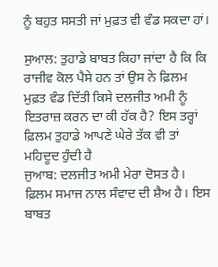ਨੂੰ ਬਹੁਤ ਸਸਤੀ ਜਾਂ ਮੁਫ਼ਤ ਵੀ ਵੰਡ ਸਕਦਾ ਹਾਂ।

ਸੁਆਲ: ਤੁਹਾਡੇ ਬਾਬਤ ਕਿਹਾ ਜਾਂਦਾ ਹੈ ਕਿ ਕਿ ਰਾਜੀਵ ਕੋਲ ਪੈਸੇ ਹਨ ਤਾਂ ਉਸ ਨੇ ਫ਼ਿਲਮ ਮੁਫ਼ਤ ਵੰਡ ਦਿੱਤੀ ਕਿਸੇ ਦਲਜੀਤ ਅਮੀ ਨੂੰ ਇਤਰਾਜ਼ ਕਰਨ ਦਾ ਕੀ ਹੱਕ ਹੈ? ਇਸ ਤਰ੍ਹਾਂ ਫ਼ਿਲਮ ਤੁਹਾਡੇ ਆਪਣੇ ਘੇਰੇ ਤੱਕ ਵੀ ਤਾਂ ਮਹਿਦੂਦ ਹੁੰਦੀ ਹੈ
ਜੁਆਬ: ਦਲਜੀਤ ਅਮੀ ਮੇਰਾ ਦੋਸਤ ਹੈ। ਫ਼ਿਲਮ ਸਮਾਜ ਨਾਲ ਸੰਵਾਦ ਦੀ ਸ਼ੈਅ ਹੈ। ਇਸ ਬਾਬਤ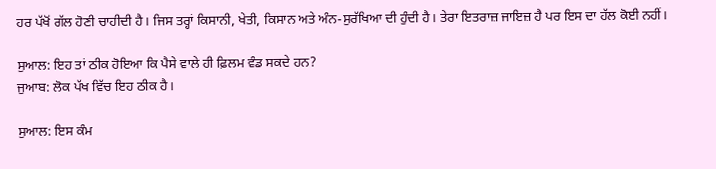ਹਰ ਪੱਖੋਂ ਗੱਲ ਹੋਣੀ ਚਾਹੀਦੀ ਹੈ। ਜਿਸ ਤਰ੍ਹਾਂ ਕਿਸਾਨੀ, ਖੇਤੀ, ਕਿਸਾਨ ਅਤੇ ਅੰਨ-ਸੁਰੱਖਿਆ ਦੀ ਹੁੰਦੀ ਹੈ। ਤੇਰਾ ਇਤਰਾਜ਼ ਜਾਇਜ਼ ਹੈ ਪਰ ਇਸ ਦਾ ਹੱਲ ਕੋਈ ਨਹੀਂ।

ਸੁਆਲ: ਇਹ ਤਾਂ ਠੀਕ ਹੋਇਆ ਕਿ ਪੈਸੇ ਵਾਲੇ ਹੀ ਫ਼ਿਲਮ ਵੰਡ ਸਕਦੇ ਹਨ?
ਜੁਆਬ: ਲੋਕ ਪੱਖ ਵਿੱਚ ਇਹ ਠੀਕ ਹੈ।

ਸੁਆਲ: ਇਸ ਕੰਮ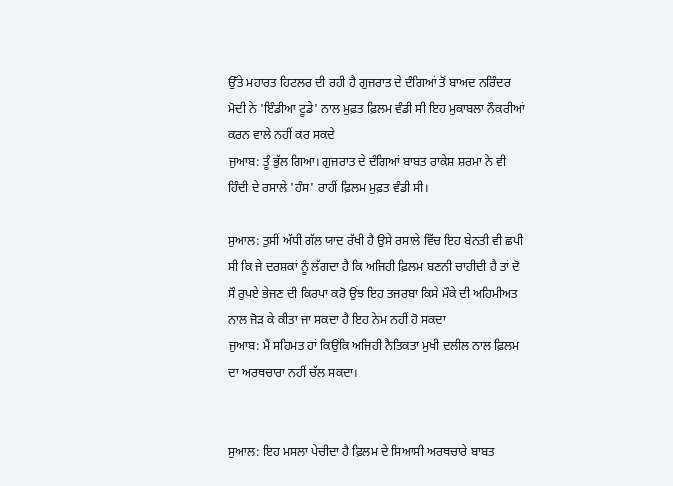ਉੱਤੇ ਮਹਾਰਤ ਹਿਟਲਰ ਦੀ ਰਹੀ ਹੈ ਗੁਜਰਾਤ ਦੇ ਦੰਗਿਆਂ ਤੋਂ ਬਾਅਦ ਨਰਿੰਦਰ ਮੋਦੀ ਨੇ 'ਇੰਡੀਆ ਟੂਡੇ' ਨਾਲ ਮੁਫ਼ਤ ਫ਼ਿਲਮ ਵੰਡੀ ਸੀ ਇਹ ਮੁਕਾਬਲਾ ਨੌਕਰੀਆਂ ਕਰਨ ਵਾਲੇ ਨਹੀਂ ਕਰ ਸਕਦੇ
ਜੁਆਬ: ਤੂੰ ਭੁੱਲ ਗਿਆ। ਗੁਜਰਾਤ ਦੇ ਦੰਗਿਆਂ ਬਾਬਤ ਰਾਕੇਸ਼ ਸ਼ਰਮਾ ਨੇ ਵੀ ਹਿੰਦੀ ਦੇ ਰਸਾਲੇ 'ਹੰਸ' ਰਾਹੀਂ ਫ਼ਿਲਮ ਮੁਫ਼ਤ ਵੰਡੀ ਸੀ।

ਸੁਆਲ: ਤੁਸੀਂ ਅੱਧੀ ਗੱਲ ਯਾਦ ਰੱਖੀ ਹੈ ਉਸੇ ਰਸਾਲੇ ਵਿੱਚ ਇਹ ਬੇਨਤੀ ਵੀ ਛਪੀ ਸੀ ਕਿ ਜੇ ਦਰਸ਼ਕਾਂ ਨੂੰ ਲੱਗਦਾ ਹੈ ਕਿ ਅਜਿਹੀ ਫ਼ਿਲਮ ਬਣਨੀ ਚਾਹੀਦੀ ਹੈ ਤਾਂ ਦੋ ਸੌ ਰੁਪਏ ਭੇਜਣ ਦੀ ਕਿਰਪਾ ਕਰੋ ਉਂਝ ਇਹ ਤਜਰਬਾ ਕਿਸੇ ਮੌਕੇ ਦੀ ਅਹਿਮੀਅਤ ਨਾਲ ਜੋੜ ਕੇ ਕੀਤਾ ਜਾ ਸਕਦਾ ਹੈ ਇਹ ਨੇਮ ਨਹੀਂ ਹੋ ਸਕਦਾ
ਜੁਆਬ: ਮੈਂ ਸਹਿਮਤ ਹਾਂ ਕਿਉਂਕਿ ਅਜਿਹੀ ਨੈਤਿਕਤਾ ਮੁਖੀ ਦਲੀਲ ਨਾਲ ਫ਼ਿਲਮ ਦਾ ਅਰਥਚਾਰਾ ਨਹੀਂ ਚੱਲ ਸਕਦਾ।


ਸੁਆਲ: ਇਹ ਮਸਲਾ ਪੇਚੀਦਾ ਹੈ ਫ਼ਿਲਮ ਦੇ ਸਿਆਸੀ ਅਰਥਚਾਰੇ ਬਾਬਤ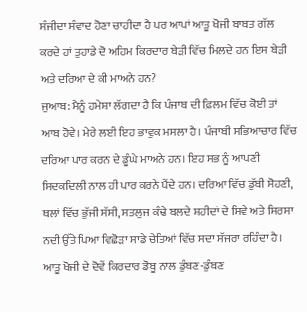ਸੰਜੀਦਾ ਸੰਵਾਦ ਹੋਣਾ ਚਾਹੀਦਾ ਹੈ ਪਰ ਆਪਾਂ ਆਤੂ ਖੋਜੀ ਬਾਬਤ ਗੱਲ ਕਰਦੇ ਹਾਂ ਤੁਹਾਡੇ ਦੋ ਅਹਿਮ ਕਿਰਦਾਰ ਬੇੜੀ ਵਿੱਚ ਮਿਲਦੇ ਹਨ ਇਸ ਬੇੜੀ ਅਤੇ ਦਰਿਆ ਦੇ ਕੀ ਮਾਅਨੇ ਹਨ?
ਜੁਆਬ: ਮੈਨੂੰ ਹਮੇਸ਼ਾ ਲੱਗਦਾ ਹੈ ਕਿ ਪੰਜਾਬ ਦੀ ਫ਼ਿਲਮ ਵਿੱਚ ਕੋਈ ਤਾਂ ਆਬ ਹੋਵੇ। ਮੇਰੇ ਲਈ ਇਹ ਭਾਵੁਕ ਮਸਲਾ ਹੈ। ਪੰਜਾਬੀ ਸਭਿਆਚਾਰ ਵਿੱਚ ਦਰਿਆ ਪਾਰ ਕਰਨ ਦੇ ਡੂੰਘੇ ਮਾਅਨੇ ਹਨ। ਇਹ ਸਭ ਨੂੰ ਆਪਣੀ ਸਿਦਕਦਿਲੀ ਨਾਲ ਹੀ ਪਾਰ ਕਰਨੇ ਪੈਂਦੇ ਹਨ। ਦਰਿਆ ਵਿੱਚ ਡੁੱਬੀ ਸੋਹਣੀ, ਥਲਾਂ ਵਿੱਚ ਭੁੱਜੀ ਸੱਸੀ, ਸਤਲੁਜ ਕੰਢੇ ਬਲਦੇ ਸ਼ਹੀਦਾਂ ਦੇ ਸਿਵੇ ਅਤੇ ਸਿਰਸਾ ਨਦੀ ਉੱਤੇ ਪਿਆ ਵਿਛੋੜਾ ਸਾਡੇ ਚੇਤਿਆਂ ਵਿੱਚ ਸਦਾ ਸੱਜਰਾ ਰਹਿੰਦਾ ਹੈ। ਆਤੂ ਖੋਜੀ ਦੇ ਦੋਵੇਂ ਕਿਰਦਾਰ ਡੋਬੂ ਨਾਲ ਡੁੰਬਣ-ਡੁੰਬਣ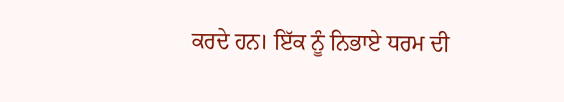ਕਰਦੇ ਹਨ। ਇੱਕ ਨੂੰ ਨਿਭਾਏ ਧਰਮ ਦੀ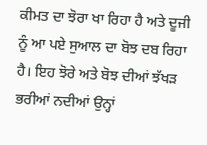ਕੀਮਤ ਦਾ ਝੋਰਾ ਖਾ ਰਿਹਾ ਹੈ ਅਤੇ ਦੂਜੀ ਨੂੰ ਆ ਪਏ ਸੁਆਲ ਦਾ ਬੋਝ ਦਬ ਰਿਹਾ ਹੈ। ਇਹ ਝੋਰੇ ਅਤੇ ਬੋਝ ਦੀਆਂ ਝੱਖੜ ਭਰੀਆਂ ਨਦੀਆਂ ਉਨ੍ਹਾਂ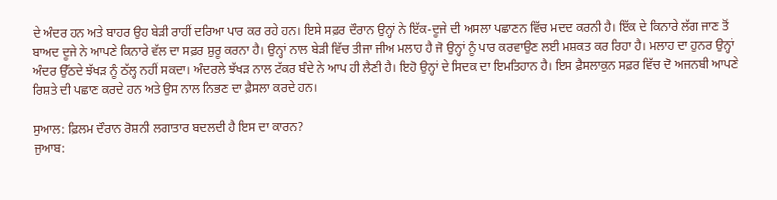ਦੇ ਅੰਦਰ ਹਨ ਅਤੇ ਬਾਹਰ ਉਹ ਬੇੜੀ ਰਾਹੀਂ ਦਰਿਆ ਪਾਰ ਕਰ ਰਹੇ ਹਨ। ਇਸੇ ਸਫ਼ਰ ਦੌਰਾਨ ਉਨ੍ਹਾਂ ਨੇ ਇੱਕ-ਦੂਜੇ ਦੀ ਅਸਲਾ ਪਛਾਣਨ ਵਿੱਚ ਮਦਦ ਕਰਨੀ ਹੈ। ਇੱਕ ਦੇ ਕਿਨਾਰੇ ਲੱਗ ਜਾਣ ਤੋਂ ਬਾਅਦ ਦੂਜੇ ਨੇ ਆਪਣੇ ਕਿਨਾਰੇ ਵੱਲ ਦਾ ਸਫ਼ਰ ਸ਼ੁਰੂ ਕਰਨਾ ਹੈ। ਉਨ੍ਹਾਂ ਨਾਲ ਬੇੜੀ ਵਿੱਚ ਤੀਜਾ ਜੀਅ ਮਲਾਹ ਹੈ ਜੋ ਉਨ੍ਹਾਂ ਨੂੰ ਪਾਰ ਕਰਵਾਉਣ ਲਈ ਮਸ਼ਕਤ ਕਰ ਰਿਹਾ ਹੈ। ਮਲਾਹ ਦਾ ਹੁਨਰ ਉਨ੍ਹਾਂ ਅੰਦਰ ਉੱਠਦੇ ਝੱਖੜ ਨੂੰ ਠੱਲ੍ਹ ਨਹੀਂ ਸਕਦਾ। ਅੰਦਰਲੇ ਝੱਖੜ ਨਾਲ ਟੱਕਰ ਬੰਦੇ ਨੇ ਆਪ ਹੀ ਲੈਣੀ ਹੈ। ਇਹੋ ਉਨ੍ਹਾਂ ਦੇ ਸਿਦਕ ਦਾ ਇਮਤਿਹਾਨ ਹੈ। ਇਸ ਫ਼ੈਸਲਾਕੁਨ ਸਫ਼ਰ ਵਿੱਚ ਦੋ ਅਜਨਬੀ ਆਪਣੇ ਰਿਸ਼ਤੇ ਦੀ ਪਛਾਣ ਕਰਦੇ ਹਨ ਅਤੇ ਉਸ ਨਾਲ ਨਿਭਣ ਦਾ ਫ਼ੈਸਲਾ ਕਰਦੇ ਹਨ।

ਸੁਆਲ: ਫ਼ਿਲਮ ਦੌਰਾਨ ਰੋਸ਼ਨੀ ਲਗਾਤਾਰ ਬਦਲਦੀ ਹੈ ਇਸ ਦਾ ਕਾਰਨ?
ਜੁਆਬ: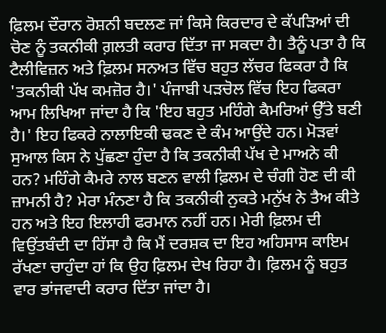ਫ਼ਿਲਮ ਦੌਰਾਨ ਰੋਸ਼ਨੀ ਬਦਲਣ ਜਾਂ ਕਿਸੇ ਕਿਰਦਾਰ ਦੇ ਕੱਪੜਿਆਂ ਦੀ ਚੋਣ ਨੂੰ ਤਕਨੀਕੀ ਗ਼ਲਤੀ ਕਰਾਰ ਦਿੱਤਾ ਜਾ ਸਕਦਾ ਹੈ। ਤੈਨੂੰ ਪਤਾ ਹੈ ਕਿ ਟੈਲੀਵਿਜ਼ਨ ਅਤੇ ਫ਼ਿਲਮ ਸਨਅਤ ਵਿੱਚ ਬਹੁਤ ਲੱਚਰ ਫਿਕਰਾ ਹੈ ਕਿ 'ਤਕਨੀਕੀ ਪੱਖ ਕਮਜ਼ੋਰ ਹੈ।' ਪੰਜਾਬੀ ਪੜਚੋਲ ਵਿੱਚ ਇਹ ਫਿਕਰਾ ਆਮ ਲਿਖਿਆ ਜਾਂਦਾ ਹੈ ਕਿ 'ਇਹ ਬਹੁਤ ਮਹਿੰਗੇ ਕੈਮਰਿਆਂ ਉੱਤੇ ਬਣੀ ਹੈ।' ਇਹ ਫਿਕਰੇ ਨਾਲਾਇਕੀ ਢਕਣ ਦੇ ਕੰਮ ਆਉਂਦੇ ਹਨ। ਮੋੜਵਾਂ ਸੁਆਲ ਕਿਸ ਨੇ ਪੁੱਛਣਾ ਹੁੰਦਾ ਹੈ ਕਿ ਤਕਨੀਕੀ ਪੱਖ ਦੇ ਮਾਅਨੇ ਕੀ ਹਨ? ਮਹਿੰਗੇ ਕੈਮਰੇ ਨਾਲ ਬਣਨ ਵਾਲੀ ਫ਼ਿਲਮ ਦੇ ਚੰਗੀ ਹੋਣ ਦੀ ਕੀ ਜ਼ਾਮਨੀ ਹੈ? ਮੇਰਾ ਮੰਨਣਾ ਹੈ ਕਿ ਤਕਨੀਕੀ ਨੁਕਤੇ ਮਨੁੱਖ ਨੇ ਤੈਅ ਕੀਤੇ ਹਨ ਅਤੇ ਇਹ ਇਲਾਹੀ ਫਰਮਾਨ ਨਹੀਂ ਹਨ। ਮੇਰੀ ਫ਼ਿਲਮ ਦੀ ਵਿਉਂਤਬੰਦੀ ਦਾ ਹਿੱਸਾ ਹੈ ਕਿ ਮੈਂ ਦਰਸ਼ਕ ਦਾ ਇਹ ਅਹਿਸਾਸ ਕਾਇਮ ਰੱਖਣਾ ਚਾਹੁੰਦਾ ਹਾਂ ਕਿ ਉਹ ਫ਼ਿਲਮ ਦੇਖ ਰਿਹਾ ਹੈ। ਫ਼ਿਲਮ ਨੂੰ ਬਹੁਤ ਵਾਰ ਭਾਂਜਵਾਦੀ ਕਰਾਰ ਦਿੱਤਾ ਜਾਂਦਾ ਹੈ।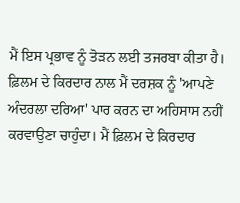ਮੈਂ ਇਸ ਪ੍ਰਭਾਵ ਨੂੰ ਤੋੜਨ ਲਈ ਤਜਰਬਾ ਕੀਤਾ ਹੈ। ਫ਼ਿਲਮ ਦੇ ਕਿਰਦਾਰ ਨਾਲ ਮੈਂ ਦਰਸ਼ਕ ਨੂੰ 'ਆਪਣੇ ਅੰਦਰਲਾ ਦਰਿਆ' ਪਾਰ ਕਰਨ ਦਾ ਅਹਿਸਾਸ ਨਹੀਂ ਕਰਵਾਉਣਾ ਚਾਹੁੰਦਾ। ਮੈਂ ਫ਼ਿਲਮ ਦੇ ਕਿਰਦਾਰ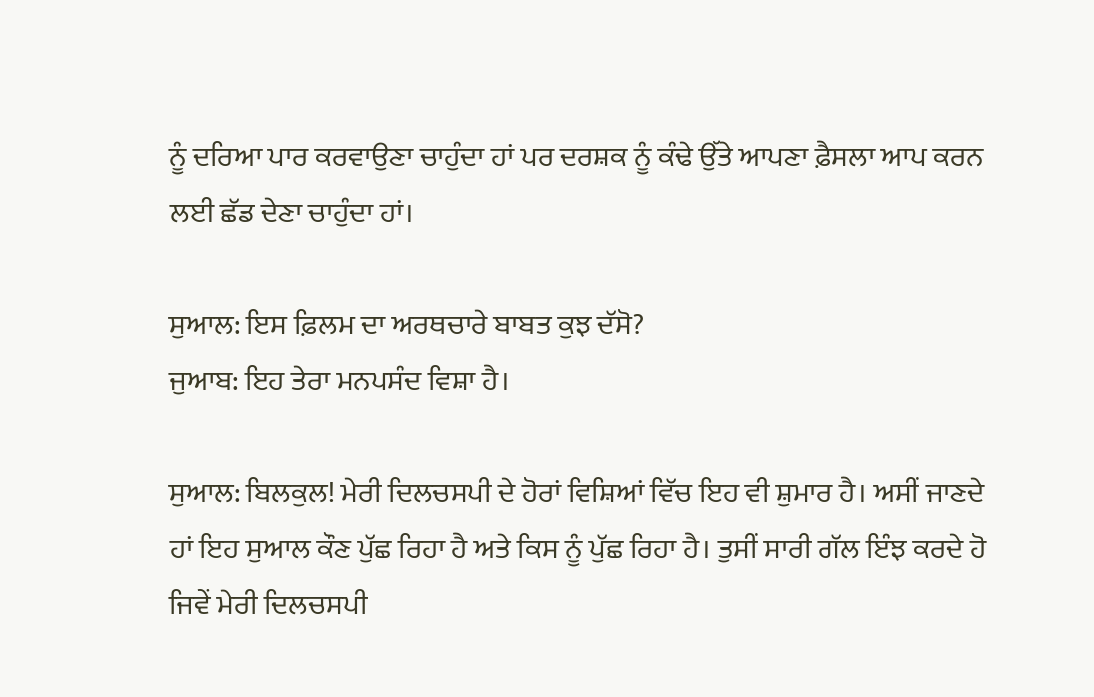ਨੂੰ ਦਰਿਆ ਪਾਰ ਕਰਵਾਉਣਾ ਚਾਹੁੰਦਾ ਹਾਂ ਪਰ ਦਰਸ਼ਕ ਨੂੰ ਕੰਢੇ ਉੱਤੇ ਆਪਣਾ ਫ਼ੈਸਲਾ ਆਪ ਕਰਨ ਲਈ ਛੱਡ ਦੇਣਾ ਚਾਹੁੰਦਾ ਹਾਂ।

ਸੁਆਲ: ਇਸ ਫ਼ਿਲਮ ਦਾ ਅਰਥਚਾਰੇ ਬਾਬਤ ਕੁਝ ਦੱਸੋ?
ਜੁਆਬ: ਇਹ ਤੇਰਾ ਮਨਪਸੰਦ ਵਿਸ਼ਾ ਹੈ।

ਸੁਆਲ: ਬਿਲਕੁਲ! ਮੇਰੀ ਦਿਲਚਸਪੀ ਦੇ ਹੋਰਾਂ ਵਿਸ਼ਿਆਂ ਵਿੱਚ ਇਹ ਵੀ ਸ਼ੁਮਾਰ ਹੈ। ਅਸੀਂ ਜਾਣਦੇ ਹਾਂ ਇਹ ਸੁਆਲ ਕੌਣ ਪੁੱਛ ਰਿਹਾ ਹੈ ਅਤੇ ਕਿਸ ਨੂੰ ਪੁੱਛ ਰਿਹਾ ਹੈ। ਤੁਸੀਂ ਸਾਰੀ ਗੱਲ ਇੰਝ ਕਰਦੇ ਹੋ ਜਿਵੇਂ ਮੇਰੀ ਦਿਲਚਸਪੀ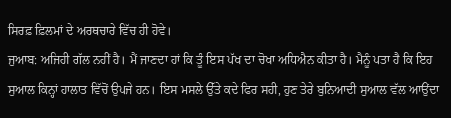ਸਿਰਫ਼ ਫ਼ਿਲਮਾਂ ਦੇ ਅਰਥਚਾਰੇ ਵਿੱਚ ਹੀ ਹੋਵੇ।
ਜੁਆਬ: ਅਜਿਹੀ ਗੱਲ ਨਹੀਂ ਹੈ। ਮੈਂ ਜਾਣਦਾ ਹਾਂ ਕਿ ਤੂੰ ਇਸ ਪੱਖ ਦਾ ਚੋਖਾ ਅਧਿਐਨ ਕੀਤਾ ਹੈ। ਮੈਨੂੰ ਪਤਾ ਹੈ ਕਿ ਇਹ ਸੁਆਲ ਕਿਨ੍ਹਾਂ ਹਾਲਾਤ ਵਿੱਚੋਂ ਉਪਜੇ ਹਨ। ਇਸ ਮਸਲੇ ਉੱਤੇ ਕਦੇ ਫਿਰ ਸਹੀ, ਹੁਣ ਤੇਰੇ ਬੁਨਿਆਦੀ ਸੁਆਲ ਵੱਲ ਆਉਂਦਾ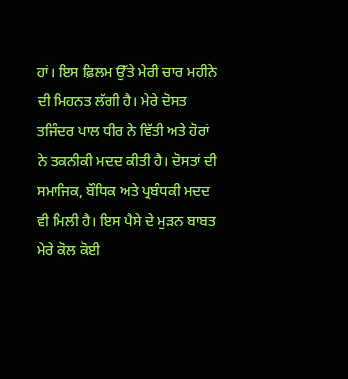ਹਾਂ। ਇਸ ਫ਼ਿਲਮ ਉੱਤੇ ਮੇਰੀ ਚਾਰ ਮਹੀਨੇ ਦੀ ਮਿਹਨਤ ਲੱਗੀ ਹੈ। ਮੇਰੇ ਦੋਸਤ ਤਜਿੰਦਰ ਪਾਲ ਧੀਰ ਨੇ ਵਿੱਤੀ ਅਤੇ ਹੋਰਾਂ ਨੇ ਤਕਨੀਕੀ ਮਦਦ ਕੀਤੀ ਹੈ। ਦੋਸਤਾਂ ਦੀ ਸਮਾਜਿਕ, ਬੌਧਿਕ ਅਤੇ ਪ੍ਰਬੰਧਕੀ ਮਦਦ ਵੀ ਮਿਲੀ ਹੈ। ਇਸ ਪੈਸੇ ਦੇ ਮੁੜਨ ਬਾਬਤ ਮੇਰੇ ਕੋਲ ਕੋਈ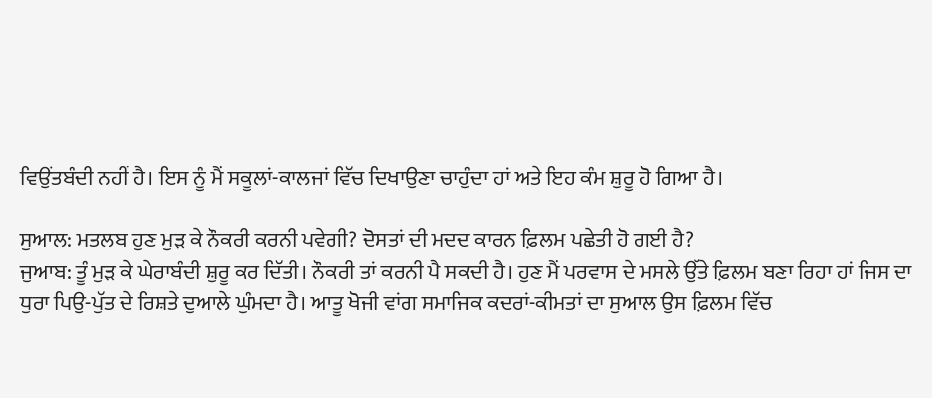ਵਿਉਂਤਬੰਦੀ ਨਹੀਂ ਹੈ। ਇਸ ਨੂੰ ਮੈਂ ਸਕੂਲਾਂ-ਕਾਲਜਾਂ ਵਿੱਚ ਦਿਖਾਉਣਾ ਚਾਹੁੰਦਾ ਹਾਂ ਅਤੇ ਇਹ ਕੰਮ ਸ਼ੁਰੂ ਹੋ ਗਿਆ ਹੈ।

ਸੁਆਲ: ਮਤਲਬ ਹੁਣ ਮੁੜ ਕੇ ਨੌਕਰੀ ਕਰਨੀ ਪਵੇਗੀ? ਦੋਸਤਾਂ ਦੀ ਮਦਦ ਕਾਰਨ ਫ਼ਿਲਮ ਪਛੇਤੀ ਹੋ ਗਈ ਹੈ?
ਜੁਆਬ: ਤੂੰ ਮੁੜ ਕੇ ਘੇਰਾਬੰਦੀ ਸ਼ੁਰੂ ਕਰ ਦਿੱਤੀ। ਨੌਕਰੀ ਤਾਂ ਕਰਨੀ ਪੈ ਸਕਦੀ ਹੈ। ਹੁਣ ਮੈਂ ਪਰਵਾਸ ਦੇ ਮਸਲੇ ਉੱਤੇ ਫ਼ਿਲਮ ਬਣਾ ਰਿਹਾ ਹਾਂ ਜਿਸ ਦਾ ਧੁਰਾ ਪਿਉ-ਪੁੱਤ ਦੇ ਰਿਸ਼ਤੇ ਦੁਆਲੇ ਘੁੰਮਦਾ ਹੈ। ਆਤੂ ਖੋਜੀ ਵਾਂਗ ਸਮਾਜਿਕ ਕਦਰਾਂ-ਕੀਮਤਾਂ ਦਾ ਸੁਆਲ ਉਸ ਫ਼ਿਲਮ ਵਿੱਚ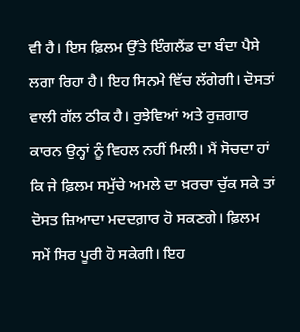ਵੀ ਹੈ। ਇਸ ਫ਼ਿਲਮ ਉੱਤੇ ਇੰਗਲੈਂਡ ਦਾ ਬੰਦਾ ਪੈਸੇ ਲਗਾ ਰਿਹਾ ਹੈ। ਇਹ ਸਿਨਮੇ ਵਿੱਚ ਲੱਗੇਗੀ। ਦੋਸਤਾਂ ਵਾਲੀ ਗੱਲ ਠੀਕ ਹੈ। ਰੁਝੇਵਿਆਂ ਅਤੇ ਰੁਜ਼ਗਾਰ ਕਾਰਨ ਉਨ੍ਹਾਂ ਨੂੰ ਵਿਹਲ ਨਹੀਂ ਮਿਲੀ। ਮੈਂ ਸੋਚਦਾ ਹਾਂ ਕਿ ਜੇ ਫ਼ਿਲਮ ਸਮੁੱਚੇ ਅਮਲੇ ਦਾ ਖ਼ਰਚਾ ਚੁੱਕ ਸਕੇ ਤਾਂ ਦੋਸਤ ਜ਼ਿਆਦਾ ਮਦਦਗ਼ਾਰ ਹੋ ਸਕਣਗੇ। ਫ਼ਿਲਮ ਸਮੇਂ ਸਿਰ ਪੂਰੀ ਹੋ ਸਕੇਗੀ। ਇਹ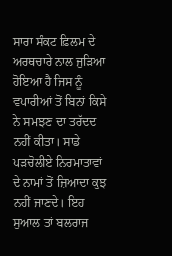ਸਾਰਾ ਸੰਕਟ ਫ਼ਿਲਮ ਦੇ ਅਰਥਚਾਰੇ ਨਾਲ ਜੁੜਿਆ ਹੋਇਆ ਹੈ ਜਿਸ ਨੂੰ ਵਪਾਰੀਆਂ ਤੋਂ ਬਿਨਾਂ ਕਿਸੇ ਨੇ ਸਮਝਣ ਦਾ ਤਰੱਦਦ ਨਹੀਂ ਕੀਤਾ। ਸਾਡੇ ਪੜਚੋਲੀਏ ਨਿਰਮਾਤਾਵਾਂ ਦੇ ਨਾਮਾਂ ਤੋਂ ਜ਼ਿਆਦਾ ਕੁਝ ਨਹੀਂ ਜਾਣਦੇ। ਇਹ ਸੁਆਲ ਤਾਂ ਬਲਰਾਜ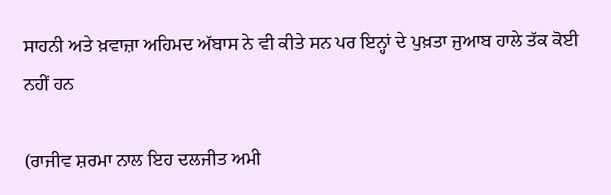ਸਾਹਨੀ ਅਤੇ ਖ਼ਵਾਜ਼ਾ ਅਹਿਮਦ ਅੱਬਾਸ ਨੇ ਵੀ ਕੀਤੇ ਸਨ ਪਰ ਇਨ੍ਹਾਂ ਦੇ ਪੁਖ਼ਤਾ ਜੁਆਬ ਹਾਲੇ ਤੱਕ ਕੋਈ ਨਹੀਂ ਹਨ

(ਰਾਜੀਵ ਸ਼ਰਮਾ ਨਾਲ ਇਹ ਦਲਜੀਤ ਅਮੀ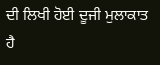ਦੀ ਲਿਖੀ ਹੋਈ ਦੂਜੀ ਮੁਲਾਕਾਤ ਹੈ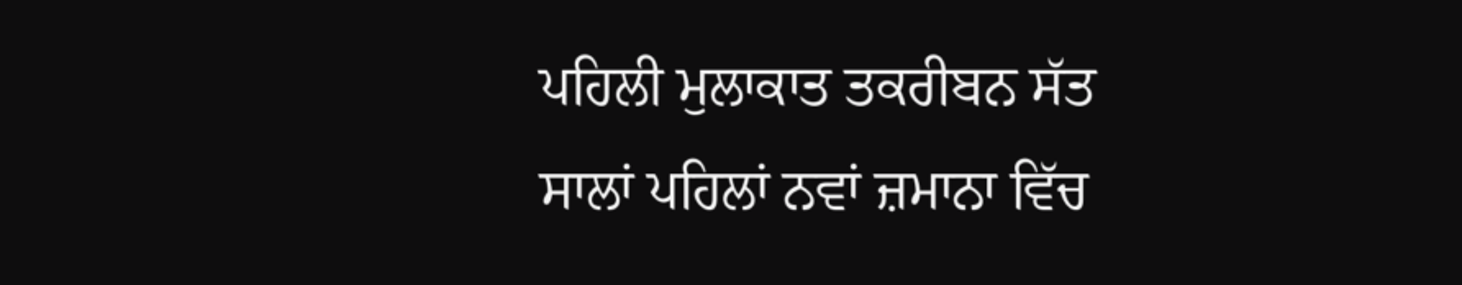ਪਹਿਲੀ ਮੁਲਾਕਾਤ ਤਕਰੀਬਨ ਸੱਤ ਸਾਲਾਂ ਪਹਿਲਾਂ ਨਵਾਂ ਜ਼ਮਾਨਾ ਵਿੱਚ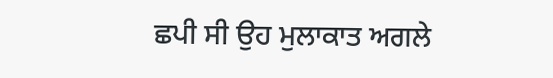ਛਪੀ ਸੀ ਉਹ ਮੁਲਾਕਾਤ ਅਗਲੇ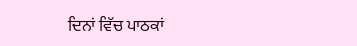ਦਿਨਾਂ ਵਿੱਚ ਪਾਠਕਾਂ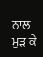ਨਾਲ ਮੁੜ ਕੇ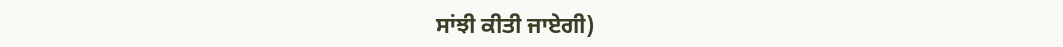ਸਾਂਝੀ ਕੀਤੀ ਜਾਏਗੀ)